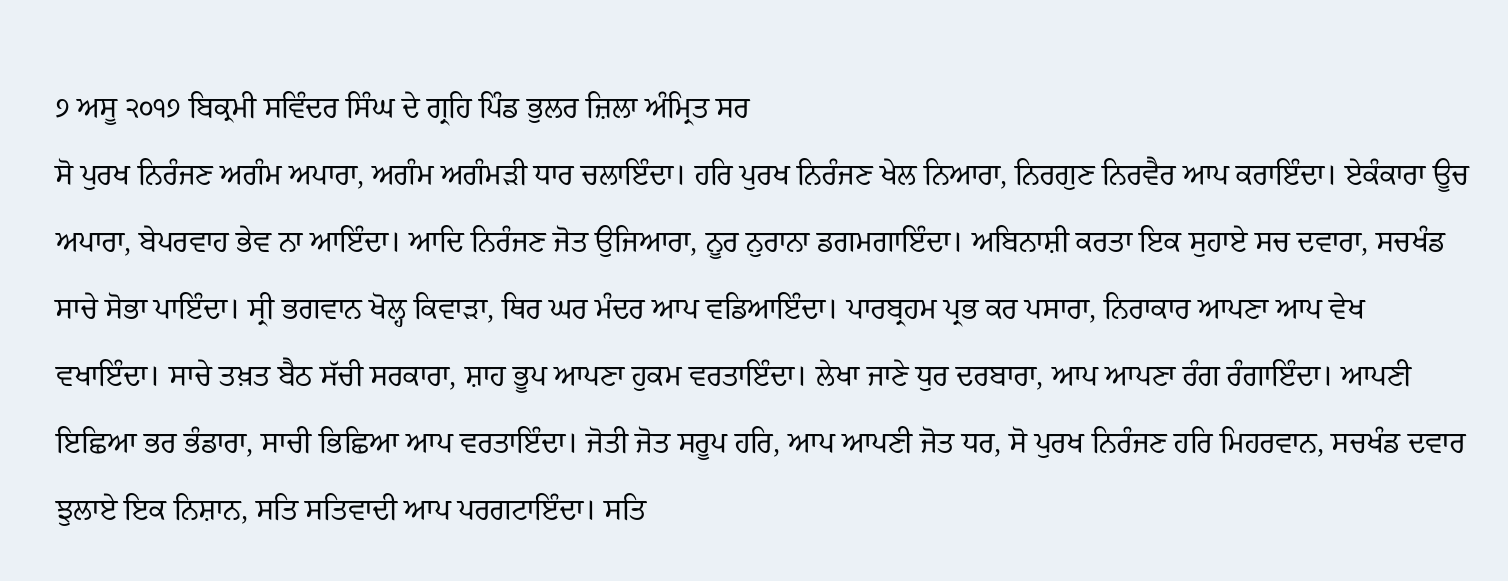੭ ਅਸੂ ੨੦੧੭ ਬਿਕ੍ਰਮੀ ਸਵਿੰਦਰ ਸਿੰਘ ਦੇ ਗ੍ਰਹਿ ਪਿੰਡ ਭੁਲਰ ਜ਼ਿਲਾ ਅੰਮ੍ਰਿਤ ਸਰ
ਸੋ ਪੁਰਖ ਨਿਰੰਜਣ ਅਗੰਮ ਅਪਾਰਾ, ਅਗੰਮ ਅਗੰਮੜੀ ਧਾਰ ਚਲਾਇੰਦਾ। ਹਰਿ ਪੁਰਖ ਨਿਰੰਜਣ ਖੇਲ ਨਿਆਰਾ, ਨਿਰਗੁਣ ਨਿਰਵੈਰ ਆਪ ਕਰਾਇੰਦਾ। ਏਕੰਕਾਰਾ ਊਚ ਅਪਾਰਾ, ਬੇਪਰਵਾਹ ਭੇਵ ਨਾ ਆਇੰਦਾ। ਆਦਿ ਨਿਰੰਜਣ ਜੋਤ ਉਜਿਆਰਾ, ਨੂਰ ਨੁਰਾਨਾ ਡਗਮਗਾਇੰਦਾ। ਅਬਿਨਾਸ਼ੀ ਕਰਤਾ ਇਕ ਸੁਹਾਏ ਸਚ ਦਵਾਰਾ, ਸਚਖੰਡ ਸਾਚੇ ਸੋਭਾ ਪਾਇੰਦਾ। ਸ੍ਰੀ ਭਗਵਾਨ ਖੋਲ੍ਹ ਕਿਵਾੜਾ, ਥਿਰ ਘਰ ਮੰਦਰ ਆਪ ਵਡਿਆਇੰਦਾ। ਪਾਰਬ੍ਰਹਮ ਪ੍ਰਭ ਕਰ ਪਸਾਰਾ, ਨਿਰਾਕਾਰ ਆਪਣਾ ਆਪ ਵੇਖ ਵਖਾਇੰਦਾ। ਸਾਚੇ ਤਖ਼ਤ ਬੈਠ ਸੱਚੀ ਸਰਕਾਰਾ, ਸ਼ਾਹ ਭੂਪ ਆਪਣਾ ਹੁਕਮ ਵਰਤਾਇੰਦਾ। ਲੇਖਾ ਜਾਣੇ ਧੁਰ ਦਰਬਾਰਾ, ਆਪ ਆਪਣਾ ਰੰਗ ਰੰਗਾਇੰਦਾ। ਆਪਣੀ ਇਛਿਆ ਭਰ ਭੰਡਾਰਾ, ਸਾਚੀ ਭਿਛਿਆ ਆਪ ਵਰਤਾਇੰਦਾ। ਜੋਤੀ ਜੋਤ ਸਰੂਪ ਹਰਿ, ਆਪ ਆਪਣੀ ਜੋਤ ਧਰ, ਸੋ ਪੁਰਖ ਨਿਰੰਜਣ ਹਰਿ ਮਿਹਰਵਾਨ, ਸਚਖੰਡ ਦਵਾਰ ਝੁਲਾਏ ਇਕ ਨਿਸ਼ਾਨ, ਸਤਿ ਸਤਿਵਾਦੀ ਆਪ ਪਰਗਟਾਇੰਦਾ। ਸਤਿ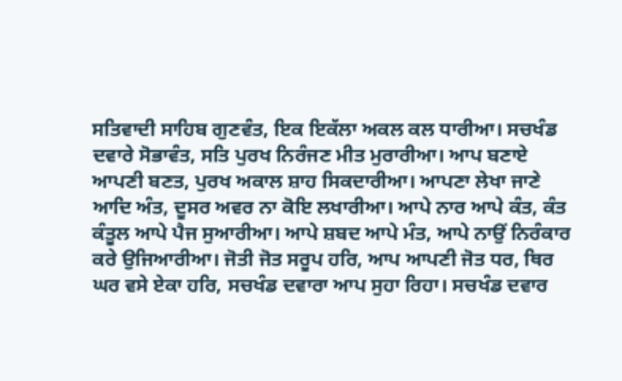ਸਤਿਵਾਦੀ ਸਾਹਿਬ ਗੁਣਵੰਤ, ਇਕ ਇਕੱਲਾ ਅਕਲ ਕਲ ਧਾਰੀਆ। ਸਚਖੰਡ ਦਵਾਰੇ ਸੋਭਾਵੰਤ, ਸਤਿ ਪੁਰਖ ਨਿਰੰਜਣ ਮੀਤ ਮੁਰਾਰੀਆ। ਆਪ ਬਣਾਏ ਆਪਣੀ ਬਣਤ, ਪੁਰਖ ਅਕਾਲ ਸ਼ਾਹ ਸਿਕਦਾਰੀਆ। ਆਪਣਾ ਲੇਖਾ ਜਾਣੇ ਆਦਿ ਅੰਤ, ਦੂਸਰ ਅਵਰ ਨਾ ਕੋਇ ਲਖਾਰੀਆ। ਆਪੇ ਨਾਰ ਆਪੇ ਕੰਤ, ਕੰਤ ਕੰਤੂਲ ਆਪੇ ਪੈਜ ਸੁਆਰੀਆ। ਆਪੇ ਸ਼ਬਦ ਆਪੇ ਮੰਤ, ਆਪੇ ਨਾਉਂ ਨਿਰੰਕਾਰ ਕਰੇ ਉਜਿਆਰੀਆ। ਜੋਤੀ ਜੋਤ ਸਰੂਪ ਹਰਿ, ਆਪ ਆਪਣੀ ਜੋਤ ਧਰ, ਥਿਰ ਘਰ ਵਸੇ ਏਕਾ ਹਰਿ, ਸਚਖੰਡ ਦਵਾਰਾ ਆਪ ਸੁਹਾ ਰਿਹਾ। ਸਚਖੰਡ ਦਵਾਰ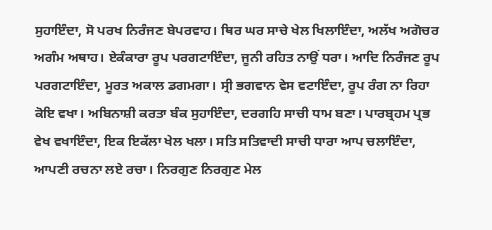ਸੁਹਾਇੰਦਾ, ਸੋ ਪਰਖ ਨਿਰੰਜਣ ਬੇਪਰਵਾਹ। ਥਿਰ ਘਰ ਸਾਚੇ ਖੇਲ ਖਿਲਾਇੰਦਾ, ਅਲੱਖ ਅਗੋਚਰ ਅਗੰਮ ਅਥਾਹ। ਏਕੰਕਾਰਾ ਰੂਪ ਪਰਗਟਾਇੰਦਾ, ਜੂਨੀ ਰਹਿਤ ਨਾਉਂ ਧਰਾ। ਆਦਿ ਨਿਰੰਜਣ ਰੂਪ ਪਰਗਟਾਇੰਦਾ, ਮੂਰਤ ਅਕਾਲ ਡਗਮਗਾ। ਸ੍ਰੀ ਭਗਵਾਨ ਵੇਸ ਵਟਾਇੰਦਾ, ਰੂਪ ਰੰਗ ਨਾ ਰਿਹਾ ਕੋਇ ਵਖਾ। ਅਬਿਨਾਸ਼ੀ ਕਰਤਾ ਬੰਕ ਸੁਹਾਇੰਦਾ, ਦਰਗਹਿ ਸਾਚੀ ਧਾਮ ਬਣਾ। ਪਾਰਬ੍ਰਹਮ ਪ੍ਰਭ ਵੇਖ ਵਖਾਇੰਦਾ, ਇਕ ਇਕੱਲਾ ਖੇਲ ਖਲਾ। ਸਤਿ ਸਤਿਵਾਦੀ ਸਾਚੀ ਧਾਰਾ ਆਪ ਚਲਾਇੰਦਾ, ਆਪਣੀ ਰਚਨਾ ਲਏ ਰਚਾ। ਨਿਰਗੁਣ ਨਿਰਗੁਣ ਮੇਲ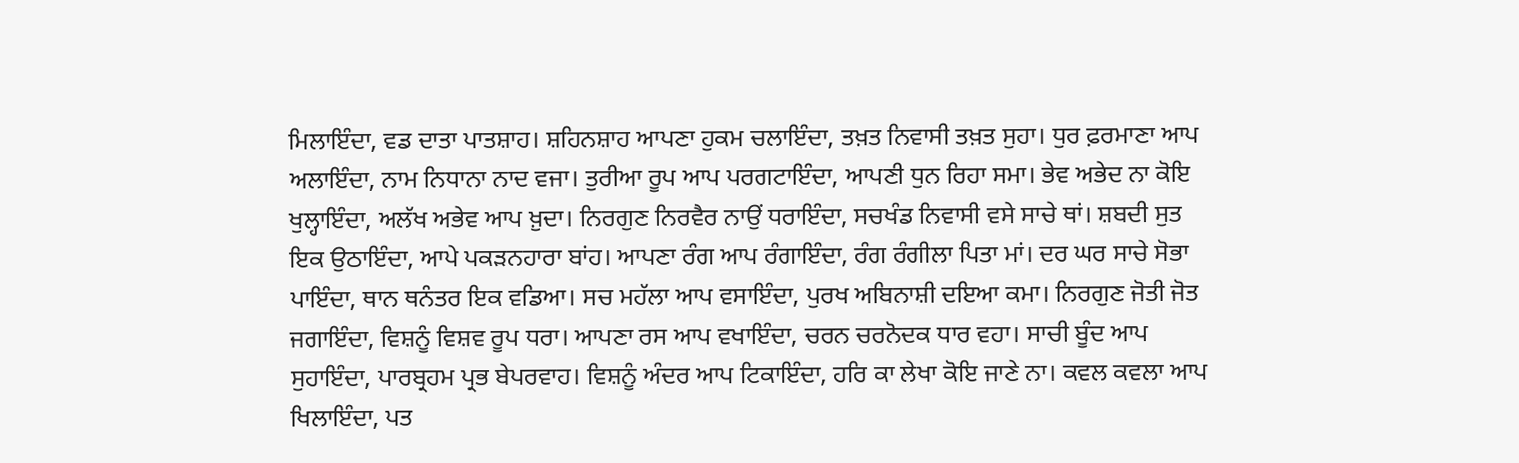ਮਿਲਾਇੰਦਾ, ਵਡ ਦਾਤਾ ਪਾਤਸ਼ਾਹ। ਸ਼ਹਿਨਸ਼ਾਹ ਆਪਣਾ ਹੁਕਮ ਚਲਾਇੰਦਾ, ਤਖ਼ਤ ਨਿਵਾਸੀ ਤਖ਼ਤ ਸੁਹਾ। ਧੁਰ ਫ਼ਰਮਾਣਾ ਆਪ ਅਲਾਇੰਦਾ, ਨਾਮ ਨਿਧਾਨਾ ਨਾਦ ਵਜਾ। ਤੁਰੀਆ ਰੂਪ ਆਪ ਪਰਗਟਾਇੰਦਾ, ਆਪਣੀ ਧੁਨ ਰਿਹਾ ਸਮਾ। ਭੇਵ ਅਭੇਦ ਨਾ ਕੋਇ ਖੁਲ੍ਹਾਇੰਦਾ, ਅਲੱਖ ਅਭੇਵ ਆਪ ਖ਼ੁਦਾ। ਨਿਰਗੁਣ ਨਿਰਵੈਰ ਨਾਉਂ ਧਰਾਇੰਦਾ, ਸਚਖੰਡ ਨਿਵਾਸੀ ਵਸੇ ਸਾਚੇ ਥਾਂ। ਸ਼ਬਦੀ ਸੁਤ ਇਕ ਉਠਾਇੰਦਾ, ਆਪੇ ਪਕੜਨਹਾਰਾ ਬਾਂਹ। ਆਪਣਾ ਰੰਗ ਆਪ ਰੰਗਾਇੰਦਾ, ਰੰਗ ਰੰਗੀਲਾ ਪਿਤਾ ਮਾਂ। ਦਰ ਘਰ ਸਾਚੇ ਸੋਭਾ ਪਾਇੰਦਾ, ਥਾਨ ਥਨੰਤਰ ਇਕ ਵਡਿਆ। ਸਚ ਮਹੱਲਾ ਆਪ ਵਸਾਇੰਦਾ, ਪੁਰਖ ਅਬਿਨਾਸ਼ੀ ਦਇਆ ਕਮਾ। ਨਿਰਗੁਣ ਜੋਤੀ ਜੋਤ ਜਗਾਇੰਦਾ, ਵਿਸ਼ਨੂੰ ਵਿਸ਼ਵ ਰੂਪ ਧਰਾ। ਆਪਣਾ ਰਸ ਆਪ ਵਖਾਇੰਦਾ, ਚਰਨ ਚਰਨੋਦਕ ਧਾਰ ਵਹਾ। ਸਾਚੀ ਬੂੰਦ ਆਪ ਸੁਹਾਇੰਦਾ, ਪਾਰਬ੍ਰਹਮ ਪ੍ਰਭ ਬੇਪਰਵਾਹ। ਵਿਸ਼ਨੂੰ ਅੰਦਰ ਆਪ ਟਿਕਾਇੰਦਾ, ਹਰਿ ਕਾ ਲੇਖਾ ਕੋਇ ਜਾਣੇ ਨਾ। ਕਵਲ ਕਵਲਾ ਆਪ ਖਿਲਾਇੰਦਾ, ਪਤ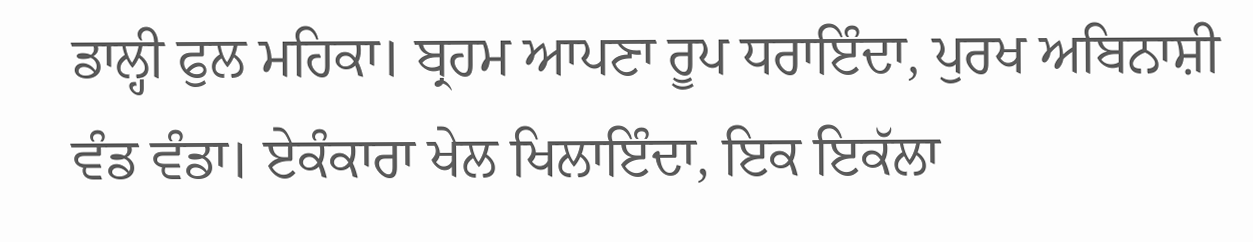ਡਾਲ੍ਹੀ ਫੁਲ ਮਹਿਕਾ। ਬ੍ਰਹਮ ਆਪਣਾ ਰੂਪ ਧਰਾਇੰਦਾ, ਪੁਰਖ ਅਬਿਨਾਸ਼ੀ ਵੰਡ ਵੰਡਾ। ਏਕੰਕਾਰਾ ਖੇਲ ਖਿਲਾਇੰਦਾ, ਇਕ ਇਕੱਲਾ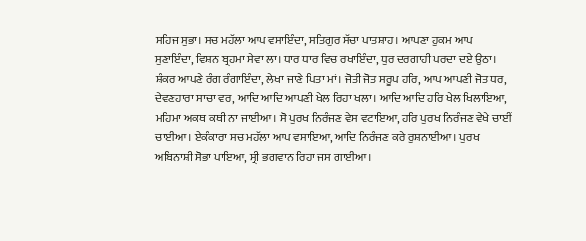ਸਹਿਜ ਸੁਭਾ। ਸਚ ਮਹੱਲਾ ਆਪ ਵਸਾਇੰਦਾ, ਸਤਿਗੁਰ ਸੱਚਾ ਪਾਤਸ਼ਾਹ। ਆਪਣਾ ਹੁਕਮ ਆਪ ਸੁਣਾਇੰਦਾ, ਵਿਸ਼ਨ ਬ੍ਰਹਮਾ ਸੇਵਾ ਲਾ। ਧਾਰ ਧਾਰ ਵਿਚ ਰਖਾਇੰਦਾ, ਧੁਰ ਦਰਗਾਹੀ ਪਰਦਾ ਦਏ ਉਠਾ। ਸ਼ੰਕਰ ਆਪਣੇ ਰੰਗ ਰੰਗਾਇੰਦਾ, ਲੇਖਾ ਜਾਣੇ ਪਿਤਾ ਮਾਂ। ਜੋਤੀ ਜੋਤ ਸਰੂਪ ਹਰਿ, ਆਪ ਆਪਣੀ ਜੋਤ ਧਰ, ਦੇਵਣਹਾਰਾ ਸਾਚਾ ਵਰ, ਆਦਿ ਆਦਿ ਆਪਣੀ ਖੇਲ ਰਿਹਾ ਖਲਾ। ਆਦਿ ਆਦਿ ਹਰਿ ਖੇਲ ਖਿਲਾਇਆ, ਮਹਿਮਾ ਅਕਥ ਕਥੀ ਨਾ ਜਾਈਆ। ਸੋ ਪੁਰਖ ਨਿਰੰਜਣ ਵੇਸ ਵਟਾਇਆ, ਹਰਿ ਪੁਰਖ ਨਿਰੰਜਣ ਵੇਖੇ ਚਾਈਂ ਚਾਈਆ। ਏਕੰਕਾਰਾ ਸਚ ਮਹੱਲਾ ਆਪ ਵਸਾਇਆ, ਆਦਿ ਨਿਰੰਜਣ ਕਰੇ ਰੁਸ਼ਨਾਈਆ। ਪੁਰਖ ਅਬਿਨਾਸ਼ੀ ਸੋਭਾ ਪਾਇਆ, ਸ੍ਰੀ ਭਗਵਾਨ ਰਿਹਾ ਜਸ ਗਾਈਆ।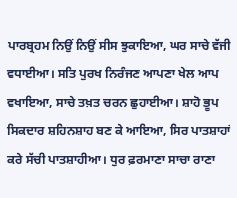ਪਾਰਬ੍ਰਹਮ ਨਿਉਂ ਨਿਉਂ ਸੀਸ ਝੁਕਾਇਆ, ਘਰ ਸਾਚੇ ਵੱਜੀ ਵਧਾਈਆ। ਸਤਿ ਪੁਰਖ ਨਿਰੰਜਣ ਆਪਣਾ ਖੇਲ ਆਪ ਵਖਾਇਆ, ਸਾਚੇ ਤਖ਼ਤ ਚਰਨ ਛੁਹਾਈਆ। ਸ਼ਾਹੋ ਭੂਪ ਸਿਕਦਾਰ ਸ਼ਹਿਨਸ਼ਾਹ ਬਣ ਕੇ ਆਇਆ, ਸਿਰ ਪਾਤਸ਼ਾਹਾਂ ਕਰੇ ਸੱਚੀ ਪਾਤਸ਼ਾਹੀਆ। ਧੁਰ ਫ਼ਰਮਾਣਾ ਸਾਚਾ ਰਾਣਾ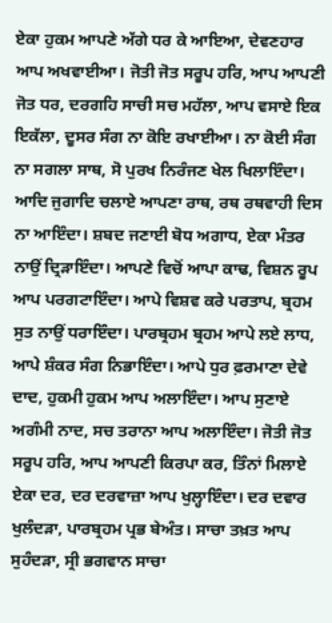ਏਕਾ ਹੁਕਮ ਆਪਣੇ ਅੱਗੇ ਧਰ ਕੇ ਆਇਆ, ਦੇਵਣਹਾਰ ਆਪ ਅਖਵਾਈਆ। ਜੋਤੀ ਜੋਤ ਸਰੂਪ ਹਰਿ, ਆਪ ਆਪਣੀ ਜੋਤ ਧਰ, ਦਰਗਹਿ ਸਾਚੀ ਸਚ ਮਹੱਲਾ, ਆਪ ਵਸਾਏ ਇਕ ਇਕੱਲਾ, ਦੂਸਰ ਸੰਗ ਨਾ ਕੋਇ ਰਖਾਈਆ। ਨਾ ਕੋਈ ਸੰਗ ਨਾ ਸਗਲਾ ਸਾਥ, ਸੋ ਪੁਰਖ ਨਿਰੰਜਣ ਖੇਲ ਖਿਲਾਇੰਦਾ। ਆਦਿ ਜੁਗਾਦਿ ਚਲਾਏ ਆਪਣਾ ਰਾਥ, ਰਥ ਰਥਵਾਹੀ ਦਿਸ ਨਾ ਆਇੰਦਾ। ਸ਼ਬਦ ਜਣਾਈ ਬੋਧ ਅਗਾਧ, ਏਕਾ ਮੰਤਰ ਨਾਉਂ ਦ੍ਰਿੜਾਇੰਦਾ। ਆਪਣੇ ਵਿਚੋਂ ਆਪਾ ਕਾਢ, ਵਿਸ਼ਨ ਰੂਪ ਆਪ ਪਰਗਟਾਇੰਦਾ। ਆਪੇ ਵਿਸ਼ਵ ਕਰੇ ਪਰਤਾਪ, ਬ੍ਰਹਮ ਸੁਤ ਨਾਉਂ ਧਰਾਇੰਦਾ। ਪਾਰਬ੍ਰਹਮ ਬ੍ਰਹਮ ਆਪੇ ਲਏ ਲਾਧ, ਆਪੇ ਸ਼ੰਕਰ ਸੰਗ ਨਿਭਾਇੰਦਾ। ਆਪੇ ਧੁਰ ਫ਼ਰਮਾਣਾ ਦੇਵੇ ਦਾਦ, ਹੁਕਮੀ ਹੁਕਮ ਆਪ ਅਲਾਇੰਦਾ। ਆਪ ਸੁਣਾਏ ਅਗੰਮੀ ਨਾਦ, ਸਚ ਤਰਾਨਾ ਆਪ ਅਲਾਇੰਦਾ। ਜੋਤੀ ਜੋਤ ਸਰੂਪ ਹਰਿ, ਆਪ ਆਪਣੀ ਕਿਰਪਾ ਕਰ, ਤਿੰਨਾਂ ਮਿਲਾਏ ਏਕਾ ਦਰ, ਦਰ ਦਰਵਾਜ਼ਾ ਆਪ ਖੁਲ੍ਹਾਇੰਦਾ। ਦਰ ਦਵਾਰ ਖੁਲੰਦੜਾ, ਪਾਰਬ੍ਰਹਮ ਪ੍ਰਭ ਬੇਅੰਤ। ਸਾਚਾ ਤਖ਼ਤ ਆਪ ਸੁਹੰਦੜਾ, ਸ੍ਰੀ ਭਗਵਾਨ ਸਾਚਾ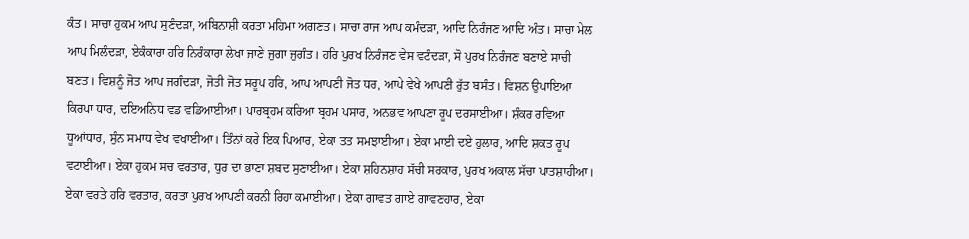ਕੰਤ। ਸਾਚਾ ਹੁਕਮ ਆਪ ਸੁਣੰਦੜਾ, ਅਬਿਨਾਸ਼ੀ ਕਰਤਾ ਮਹਿਮਾ ਅਗਣਤ। ਸਾਚਾ ਰਾਜ ਆਪ ਕਮੰਦੜਾ, ਆਦਿ ਨਿਰੰਜਣ ਆਦਿ ਅੰਤ। ਸਾਚਾ ਮੇਲ ਆਪ ਮਿਲੰਦੜਾ, ਏਕੰਕਾਰਾ ਹਰਿ ਨਿਰੰਕਾਰਾ ਲੇਖਾ ਜਾਣੇ ਜੁਗਾ ਜੁਗੰਤ। ਹਰਿ ਪੁਰਖ ਨਿਰੰਜਣ ਵੇਸ ਵਟੰਦੜਾ, ਸੋ ਪੁਰਖ ਨਿਰੰਜਣ ਬਣਾਏ ਸਾਚੀ ਬਣਤ। ਵਿਸ਼ਨੂੰ ਜੋਤ ਆਪ ਜਗੰਦੜਾ, ਜੋਤੀ ਜੋਤ ਸਰੂਪ ਹਰਿ, ਆਪ ਆਪਣੀ ਜੋਤ ਧਰ, ਆਪੇ ਵੇਖੇ ਆਪਣੀ ਰੁੱਤ ਬਸੰਤ। ਵਿਸ਼ਨ ਉਪਾਇਆ ਕਿਰਪਾ ਧਾਰ, ਦਇਅਨਿਧ ਵਡ ਵਡਿਆਈਆ। ਪਾਰਬ੍ਰਹਮ ਕਰਿਆ ਬ੍ਰਹਮ ਪਸਾਰ, ਅਨਭਵ ਆਪਣਾ ਰੂਪ ਦਰਸਾਈਆ। ਸ਼ੰਕਰ ਰਵਿਆ ਧੂਆਂਧਾਰ, ਸੁੰਨ ਸਮਾਧ ਵੇਖ ਵਖਾਈਆ। ਤਿੰਨਾਂ ਕਰੇ ਇਕ ਪਿਆਰ, ਏਕਾ ਤਤ ਸਮਝਾਈਆ। ਏਕਾ ਮਾਈ ਦਏ ਹੁਲਾਰ, ਆਦਿ ਸ਼ਕਤ ਰੂਪ ਵਟਾਈਆ। ਏਕਾ ਹੁਕਮ ਸਚ ਵਰਤਾਰ, ਧੁਰ ਦਾ ਭਾਣਾ ਸ਼ਬਦ ਸੁਣਾਈਆ। ਏਕਾ ਸ਼ਹਿਨਸ਼ਾਹ ਸੱਚੀ ਸਰਕਾਰ, ਪੁਰਖ ਅਕਾਲ ਸੱਚਾ ਪਾਤਸ਼ਾਹੀਆ। ਏਕਾ ਵਰਤੇ ਹਰਿ ਵਰਤਾਰ, ਕਰਤਾ ਪੁਰਖ ਆਪਣੀ ਕਰਨੀ ਰਿਹਾ ਕਮਾਈਆ। ਏਕਾ ਗਾਵਤ ਗਾਏ ਗਾਵਣਹਾਰ, ਏਕਾ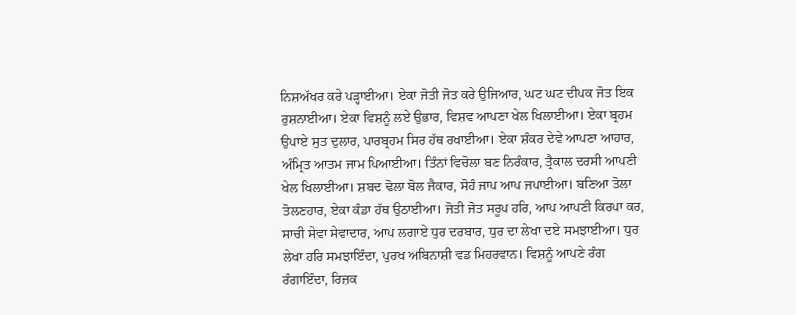ਨਿਸ਼ਅੱਖਰ ਕਰੇ ਪੜ੍ਹਾਈਆ। ਏਕਾ ਜੋਤੀ ਜੋਤ ਕਰੇ ਉਜਿਆਰ, ਘਟ ਘਟ ਦੀਪਕ ਜੋਤ ਇਕ ਰੁਸ਼ਨਾਈਆ। ਏਕਾ ਵਿਸ਼ਨੂੰ ਲਏ ਉਭਾਰ, ਵਿਸ਼ਵ ਆਪਣਾ ਖੇਲ ਖਿਲਾਈਆ। ਏਕਾ ਬ੍ਰਹਮ ਉਪਾਏ ਸੁਤ ਦੁਲਾਰ, ਪਾਰਬ੍ਰਹਮ ਸਿਰ ਹੱਥ ਰਖਾਈਆ। ਏਕਾ ਸ਼ੰਕਰ ਦੇਵੇ ਆਪਣਾ ਆਹਾਰ, ਅੰਮ੍ਰਿਤ ਆਤਮ ਜਾਮ ਪਿਆਈਆ। ਤਿੰਨਾਂ ਵਿਚੋਲਾ ਬਣ ਨਿਰੰਕਾਰ, ਤ੍ਰੈਕਾਲ ਦਰਸੀ ਆਪਣੀ ਖੇਲ ਖਿਲਾਈਆ। ਸ਼ਬਦ ਢੋਲਾ ਬੋਲ ਜੈਕਾਰ, ਸੋਹੰ ਜਾਪ ਆਪ ਜਪਾਈਆ। ਬਣਿਆ ਤੋਲਾ ਤੋਲਣਹਾਰ, ਏਕਾ ਕੰਡਾ ਹੱਥ ਉਠਾਈਆ। ਜੋਤੀ ਜੋਤ ਸਰੂਪ ਹਰਿ, ਆਪ ਆਪਣੀ ਕਿਰਪਾ ਕਰ, ਸਾਚੀ ਸੇਵਾ ਸੇਵਾਦਾਰ, ਆਪ ਲਗਾਏ ਧੁਰ ਦਰਬਾਰ, ਧੁਰ ਦਾ ਲੇਖਾ ਦਏ ਸਮਝਾਈਆ। ਧੁਰ ਲੇਖਾ ਹਰਿ ਸਮਝਾਇੰਦਾ, ਪੁਰਖ ਅਬਿਨਾਸ਼ੀ ਵਡ ਮਿਹਰਵਾਨ। ਵਿਸ਼ਨੂੰ ਆਪਣੇ ਰੰਗ ਰੰਗਾਇੰਦਾ, ਰਿਜ਼ਕ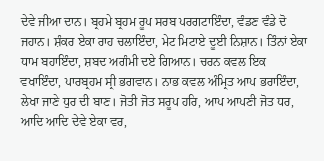ਦੇਵੇ ਜੀਆ ਦਾਨ। ਬ੍ਰਹਮੇ ਬ੍ਰਹਮ ਰੂਪ ਸਰਬ ਪਰਗਟਾਇੰਦਾ, ਵੰਡਣ ਵੰਡੇ ਦੋ ਜਹਾਨ। ਸ਼ੰਕਰ ਏਕਾ ਰਾਹ ਚਲਾਇੰਦਾ, ਮੇਟ ਮਿਟਾਏ ਦੂਈ ਨਿਸ਼ਾਨ। ਤਿੰਨਾਂ ਏਕਾ ਧਾਮ ਬਹਾਇੰਦਾ, ਸ਼ਬਦ ਅਗੰਮੀ ਦਏ ਗਿਆਨ। ਚਰਨ ਕਵਲ ਇਕ ਵਖਾਇੰਦਾ, ਪਾਰਬ੍ਰਹਮ ਸ੍ਰੀ ਭਗਵਾਨ। ਨਾਭ ਕਵਲ ਅੰਮ੍ਰਿਤ ਆਪ ਭਰਾਇੰਦਾ, ਲੇਖਾ ਜਾਣੇ ਧੁਰ ਦੀ ਬਾਣ। ਜੋਤੀ ਜੋਤ ਸਰੂਪ ਹਰਿ, ਆਪ ਆਪਣੀ ਜੋਤ ਧਰ, ਆਦਿ ਆਦਿ ਦੇਵੇ ਏਕਾ ਵਰ,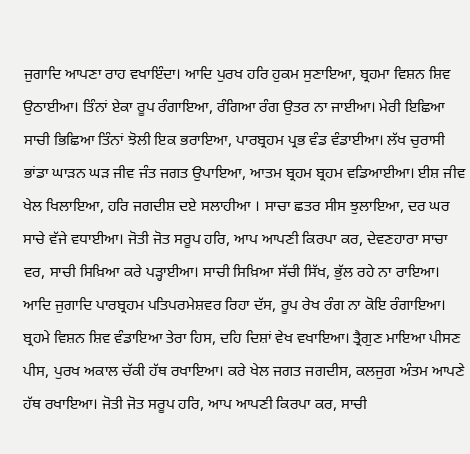ਜੁਗਾਦਿ ਆਪਣਾ ਰਾਹ ਵਖਾਇੰਦਾ। ਆਦਿ ਪੁਰਖ ਹਰਿ ਹੁਕਮ ਸੁਣਾਇਆ, ਬ੍ਰਹਮਾ ਵਿਸ਼ਨ ਸ਼ਿਵ ਉਠਾਈਆ। ਤਿੰਨਾਂ ਏਕਾ ਰੂਪ ਰੰਗਾਇਆ, ਰੰਗਿਆ ਰੰਗ ਉਤਰ ਨਾ ਜਾਈਆ। ਮੇਰੀ ਇਛਿਆ ਸਾਚੀ ਭਿਛਿਆ ਤਿੰਨਾਂ ਝੋਲੀ ਇਕ ਭਰਾਇਆ, ਪਾਰਬ੍ਰਹਮ ਪ੍ਰਭ ਵੰਡ ਵੰਡਾਈਆ। ਲੱਖ ਚੁਰਾਸੀ ਭਾਂਡਾ ਘਾੜਨ ਘੜ ਜੀਵ ਜੰਤ ਜਗਤ ਉਪਾਇਆ, ਆਤਮ ਬ੍ਰਹਮ ਬ੍ਰਹਮ ਵਡਿਆਈਆ। ਈਸ਼ ਜੀਵ ਖੇਲ ਖਿਲਾਇਆ, ਹਰਿ ਜਗਦੀਸ਼ ਦਏ ਸਲਾਹੀਆ । ਸਾਚਾ ਛਤਰ ਸੀਸ ਝੁਲਾਇਆ, ਦਰ ਘਰ ਸਾਚੇ ਵੱਜੇ ਵਧਾਈਆ। ਜੋਤੀ ਜੋਤ ਸਰੂਪ ਹਰਿ, ਆਪ ਆਪਣੀ ਕਿਰਪਾ ਕਰ, ਦੇਵਣਹਾਰਾ ਸਾਚਾ ਵਰ, ਸਾਚੀ ਸਿਖ਼ਿਆ ਕਰੇ ਪੜ੍ਹਾਈਆ। ਸਾਚੀ ਸਿਖ਼ਿਆ ਸੱਚੀ ਸਿੱਖ, ਭੁੱਲ ਰਹੇ ਨਾ ਰਾਇਆ। ਆਦਿ ਜੁਗਾਦਿ ਪਾਰਬ੍ਰਹਮ ਪਤਿਪਰਮੇਸ਼ਵਰ ਰਿਹਾ ਦੱਸ, ਰੂਪ ਰੇਖ ਰੰਗ ਨਾ ਕੋਇ ਰੰਗਾਇਆ। ਬ੍ਰਹਮੇ ਵਿਸ਼ਨ ਸ਼ਿਵ ਵੰਡਾਇਆ ਤੇਰਾ ਹਿਸ, ਦਹਿ ਦਿਸ਼ਾਂ ਵੇਖ ਵਖਾਇਆ। ਤ੍ਰੈਗੁਣ ਮਾਇਆ ਪੀਸਣ ਪੀਸ, ਪੁਰਖ ਅਕਾਲ ਚੱਕੀ ਹੱਥ ਰਖਾਇਆ। ਕਰੇ ਖੇਲ ਜਗਤ ਜਗਦੀਸ, ਕਲਜੁਗ ਅੰਤਮ ਆਪਣੇ ਹੱਥ ਰਖਾਇਆ। ਜੋਤੀ ਜੋਤ ਸਰੂਪ ਹਰਿ, ਆਪ ਆਪਣੀ ਕਿਰਪਾ ਕਰ, ਸਾਚੀ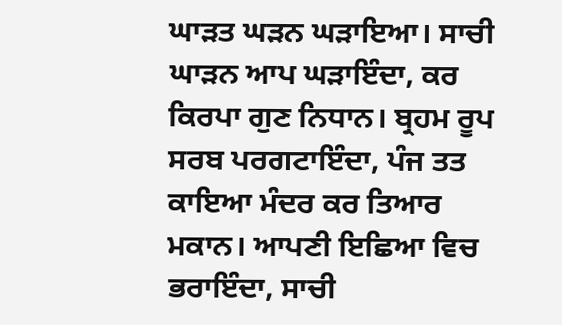ਘਾੜਤ ਘੜਨ ਘੜਾਇਆ। ਸਾਚੀ ਘਾੜਨ ਆਪ ਘੜਾਇੰਦਾ, ਕਰ ਕਿਰਪਾ ਗੁਣ ਨਿਧਾਨ। ਬ੍ਰਹਮ ਰੂਪ ਸਰਬ ਪਰਗਟਾਇੰਦਾ, ਪੰਜ ਤਤ ਕਾਇਆ ਮੰਦਰ ਕਰ ਤਿਆਰ ਮਕਾਨ। ਆਪਣੀ ਇਛਿਆ ਵਿਚ ਭਰਾਇੰਦਾ, ਸਾਚੀ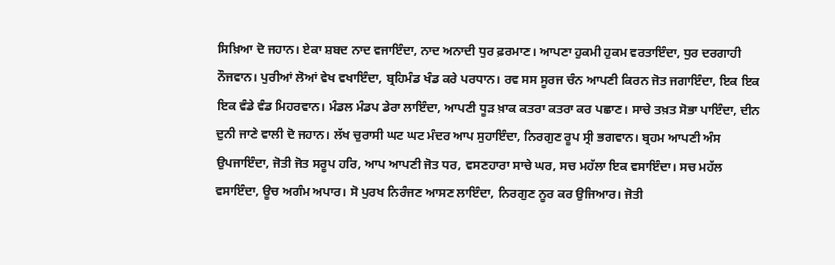ਸਿਖ਼ਿਆ ਦੋ ਜਹਾਨ। ਏਕਾ ਸ਼ਬਦ ਨਾਦ ਵਜਾਇੰਦਾ, ਨਾਦ ਅਨਾਦੀ ਧੁਰ ਫ਼ਰਮਾਣ। ਆਪਣਾ ਹੁਕਮੀ ਹੁਕਮ ਵਰਤਾਇੰਦਾ, ਧੁਰ ਦਰਗਾਹੀ ਨੌਜਵਾਨ। ਪੁਰੀਆਂ ਲੋਆਂ ਵੇਖ ਵਖਾਇੰਦਾ, ਬ੍ਰਹਿਮੰਡ ਖੰਡ ਕਰੇ ਪਰਧਾਨ। ਰਵ ਸਸ ਸੂਰਜ ਚੰਨ ਆਪਣੀ ਕਿਰਨ ਜੋਤ ਜਗਾਇੰਦਾ, ਇਕ ਇਕ ਇਕ ਵੰਡੇ ਵੰਡ ਮਿਹਰਵਾਨ। ਮੰਡਲ ਮੰਡਪ ਡੇਰਾ ਲਾਇੰਦਾ, ਆਪਣੀ ਧੂੜ ਖ਼ਾਕ ਕਤਰਾ ਕਤਰਾ ਕਰ ਪਛਾਣ। ਸਾਚੇ ਤਖ਼ਤ ਸੋਭਾ ਪਾਇੰਦਾ, ਦੀਨ ਦੁਨੀ ਜਾਣੇ ਵਾਲੀ ਦੋ ਜਹਾਨ। ਲੱਖ ਚੁਰਾਸੀ ਘਟ ਘਟ ਮੰਦਰ ਆਪ ਸੁਹਾਇੰਦਾ, ਨਿਰਗੁਣ ਰੂਪ ਸ੍ਰੀ ਭਗਵਾਨ। ਬ੍ਰਹਮ ਆਪਣੀ ਅੰਸ ਉਪਜਾਇੰਦਾ, ਜੋਤੀ ਜੋਤ ਸਰੂਪ ਹਰਿ, ਆਪ ਆਪਣੀ ਜੋਤ ਧਰ, ਵਸਣਹਾਰਾ ਸਾਚੇ ਘਰ, ਸਚ ਮਹੱਲਾ ਇਕ ਵਸਾਇੰਦਾ। ਸਚ ਮਹੱਲ ਵਸਾਇੰਦਾ, ਊਚ ਅਗੰਮ ਅਪਾਰ। ਸੋ ਪੁਰਖ ਨਿਰੰਜਣ ਆਸਣ ਲਾਇੰਦਾ, ਨਿਰਗੁਣ ਨੂਰ ਕਰ ਉਜਿਆਰ। ਜੋਤੀ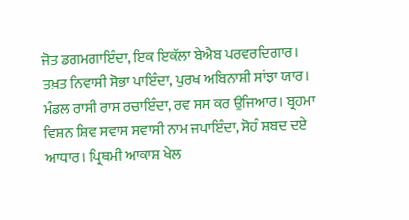ਜੋਤ ਡਗਮਗਾਇੰਦਾ, ਇਕ ਇਕੱਲਾ ਬੇਐਬ ਪਰਵਰਦਿਗਾਰ। ਤਖ਼ਤ ਨਿਵਾਸੀ ਸੋਭਾ ਪਾਇੰਦਾ, ਪੁਰਖ ਅਬਿਨਾਸ਼ੀ ਸਾਂਝਾ ਯਾਰ। ਮੰਡਲ ਰਾਸੀ ਰਾਸ ਰਚਾਇੰਦਾ, ਰਵ ਸਸ ਕਰ ਉਜਿਆਰ। ਬ੍ਰਹਮਾ ਵਿਸ਼ਨ ਸ਼ਿਵ ਸਵਾਸ ਸਵਾਸੀ ਨਾਮ ਜਪਾਇੰਦਾ, ਸੋਹੰ ਸ਼ਬਦ ਦਏ ਆਧਾਰ। ਪ੍ਰਿਥਮੀ ਆਕਾਸ਼ ਖੇਲ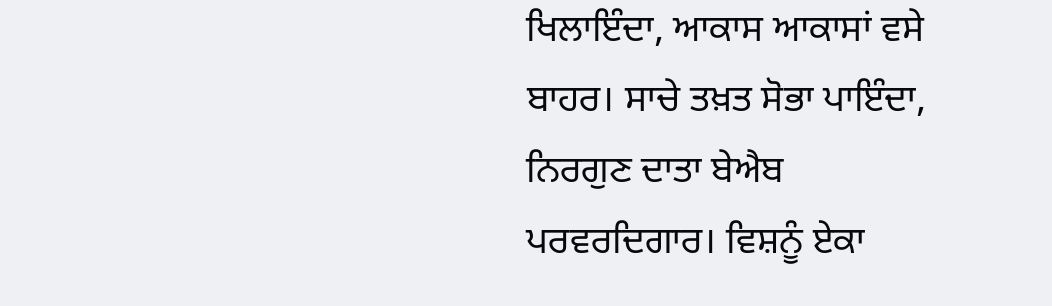ਖਿਲਾਇੰਦਾ, ਆਕਾਸ ਆਕਾਸਾਂ ਵਸੇ ਬਾਹਰ। ਸਾਚੇ ਤਖ਼ਤ ਸੋਭਾ ਪਾਇੰਦਾ, ਨਿਰਗੁਣ ਦਾਤਾ ਬੇਐਬ ਪਰਵਰਦਿਗਾਰ। ਵਿਸ਼ਨੂੰ ਏਕਾ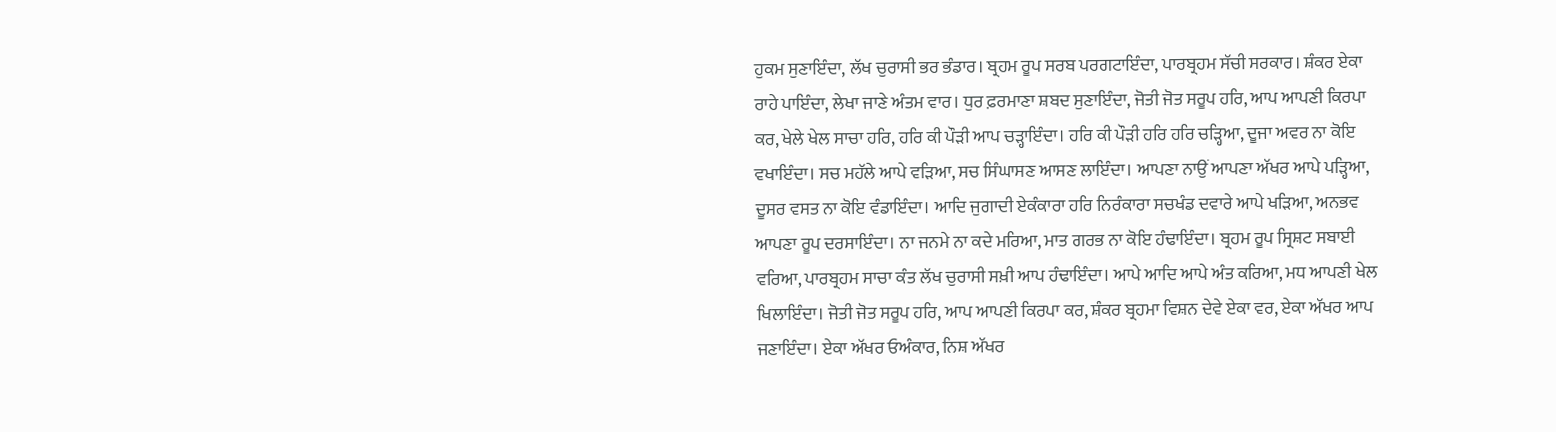ਹੁਕਮ ਸੁਣਾਇੰਦਾ, ਲੱਖ ਚੁਰਾਸੀ ਭਰ ਭੰਡਾਰ। ਬ੍ਰਹਮ ਰੂਪ ਸਰਬ ਪਰਗਟਾਇੰਦਾ, ਪਾਰਬ੍ਰਹਮ ਸੱਚੀ ਸਰਕਾਰ। ਸ਼ੰਕਰ ਏਕਾ ਰਾਹੇ ਪਾਇੰਦਾ, ਲੇਖਾ ਜਾਣੇ ਅੰਤਮ ਵਾਰ। ਧੁਰ ਫ਼ਰਮਾਣਾ ਸ਼ਬਦ ਸੁਣਾਇੰਦਾ, ਜੋਤੀ ਜੋਤ ਸਰੂਪ ਹਰਿ, ਆਪ ਆਪਣੀ ਕਿਰਪਾ ਕਰ, ਖੇਲੇ ਖੇਲ ਸਾਚਾ ਹਰਿ, ਹਰਿ ਕੀ ਪੌੜੀ ਆਪ ਚੜ੍ਹਾਇੰਦਾ। ਹਰਿ ਕੀ ਪੌੜੀ ਹਰਿ ਹਰਿ ਚੜ੍ਹਿਆ, ਦੂਜਾ ਅਵਰ ਨਾ ਕੋਇ ਵਖਾਇੰਦਾ। ਸਚ ਮਹੱਲੇ ਆਪੇ ਵੜਿਆ, ਸਚ ਸਿੰਘਾਸਣ ਆਸਣ ਲਾਇੰਦਾ। ਆਪਣਾ ਨਾਉਂ ਆਪਣਾ ਅੱਖਰ ਆਪੇ ਪੜ੍ਹਿਆ, ਦੂਸਰ ਵਸਤ ਨਾ ਕੋਇ ਵੰਡਾਇੰਦਾ। ਆਦਿ ਜੁਗਾਦੀ ਏਕੰਕਾਰਾ ਹਰਿ ਨਿਰੰਕਾਰਾ ਸਚਖੰਡ ਦਵਾਰੇ ਆਪੇ ਖੜਿਆ, ਅਨਭਵ ਆਪਣਾ ਰੂਪ ਦਰਸਾਇੰਦਾ। ਨਾ ਜਨਮੇ ਨਾ ਕਦੇ ਮਰਿਆ, ਮਾਤ ਗਰਭ ਨਾ ਕੋਇ ਹੰਢਾਇੰਦਾ। ਬ੍ਰਹਮ ਰੂਪ ਸ੍ਰਿਸ਼ਟ ਸਬਾਈ ਵਰਿਆ, ਪਾਰਬ੍ਰਹਮ ਸਾਚਾ ਕੰਤ ਲੱਖ ਚੁਰਾਸੀ ਸਖ਼ੀ ਆਪ ਹੰਢਾਇੰਦਾ। ਆਪੇ ਆਦਿ ਆਪੇ ਅੰਤ ਕਰਿਆ, ਮਧ ਆਪਣੀ ਖੇਲ ਖਿਲਾਇੰਦਾ। ਜੋਤੀ ਜੋਤ ਸਰੂਪ ਹਰਿ, ਆਪ ਆਪਣੀ ਕਿਰਪਾ ਕਰ, ਸ਼ੰਕਰ ਬ੍ਰਹਮਾ ਵਿਸ਼ਨ ਦੇਵੇ ਏਕਾ ਵਰ, ਏਕਾ ਅੱਖਰ ਆਪ ਜਣਾਇੰਦਾ। ਏਕਾ ਅੱਖਰ ਓਅੰਕਾਰ, ਨਿਸ਼ ਅੱਖਰ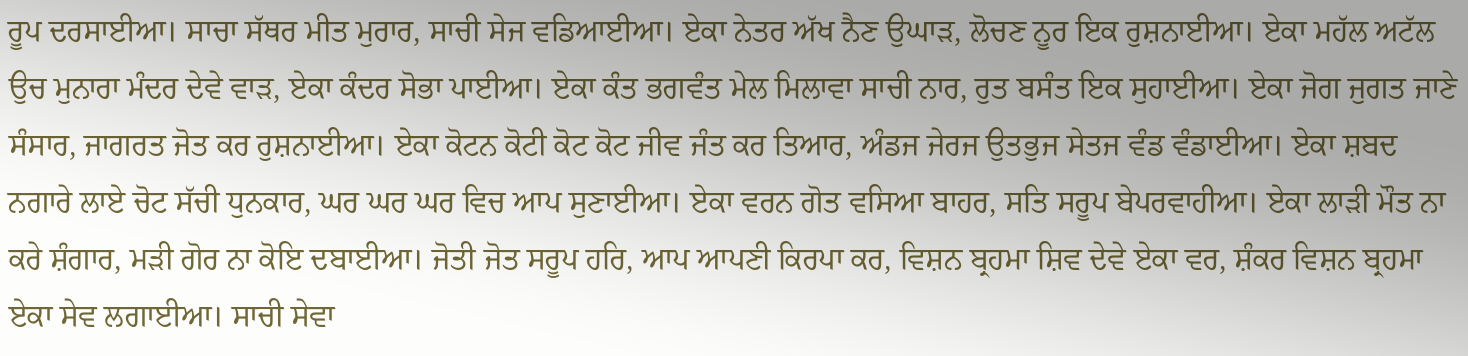ਰੂਪ ਦਰਸਾਈਆ। ਸਾਚਾ ਸੱਥਰ ਮੀਤ ਮੁਰਾਰ, ਸਾਚੀ ਸੇਜ ਵਡਿਆਈਆ। ਏਕਾ ਨੇਤਰ ਅੱਖ ਨੈਣ ਉਘਾੜ, ਲੋਚਣ ਨੂਰ ਇਕ ਰੁਸ਼ਨਾਈਆ। ਏਕਾ ਮਹੱਲ ਅਟੱਲ ਉਚ ਮੁਨਾਰਾ ਮੰਦਰ ਦੇਵੇ ਵਾੜ, ਏਕਾ ਕੰਦਰ ਸੋਭਾ ਪਾਈਆ। ਏਕਾ ਕੰਤ ਭਗਵੰਤ ਮੇਲ ਮਿਲਾਵਾ ਸਾਚੀ ਨਾਰ, ਰੁਤ ਬਸੰਤ ਇਕ ਸੁਹਾਈਆ। ਏਕਾ ਜੋਗ ਜੁਗਤ ਜਾਣੇ ਸੰਸਾਰ, ਜਾਗਰਤ ਜੋਤ ਕਰ ਰੁਸ਼ਨਾਈਆ। ਏਕਾ ਕੋਟਨ ਕੋਟੀ ਕੋਟ ਕੋਟ ਜੀਵ ਜੰਤ ਕਰ ਤਿਆਰ, ਅੰਡਜ ਜੇਰਜ ਉਤਭੁਜ ਸੇਤਜ ਵੰਡ ਵੰਡਾਈਆ। ਏਕਾ ਸ਼ਬਦ ਨਗਾਰੇ ਲਾਏ ਚੋਟ ਸੱਚੀ ਧੁਨਕਾਰ, ਘਰ ਘਰ ਘਰ ਵਿਚ ਆਪ ਸੁਣਾਈਆ। ਏਕਾ ਵਰਨ ਗੋਤ ਵਸਿਆ ਬਾਹਰ, ਸਤਿ ਸਰੂਪ ਬੇਪਰਵਾਹੀਆ। ਏਕਾ ਲਾੜੀ ਮੌਤ ਨਾ ਕਰੇ ਸ਼ੰਗਾਰ, ਮੜੀ ਗੋਰ ਨਾ ਕੋਇ ਦਬਾਈਆ। ਜੋਤੀ ਜੋਤ ਸਰੂਪ ਹਰਿ, ਆਪ ਆਪਣੀ ਕਿਰਪਾ ਕਰ, ਵਿਸ਼ਨ ਬ੍ਰਹਮਾ ਸ਼ਿਵ ਦੇਵੇ ਏਕਾ ਵਰ, ਸ਼ੰਕਰ ਵਿਸ਼ਨ ਬ੍ਰਹਮਾ ਏਕਾ ਸੇਵ ਲਗਾਈਆ। ਸਾਚੀ ਸੇਵਾ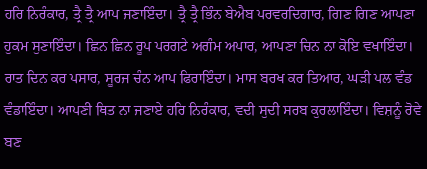ਹਰਿ ਨਿਰੰਕਾਰ, ਤ੍ਰੈ ਤ੍ਰੈ ਆਪ ਜਣਾਇੰਦਾ। ਤ੍ਰੈ ਤ੍ਰੈ ਭਿੰਨ ਬੇਐਬ ਪਰਵਰਦਿਗਾਰ, ਗਿਣ ਗਿਣ ਆਪਣਾ ਹੁਕਮ ਸੁਣਾਇੰਦਾ। ਛਿਨ ਛਿਨ ਰੂਪ ਪਰਗਟੇ ਅਗੰਮ ਅਪਾਰ, ਆਪਣਾ ਚਿਨ ਨਾ ਕੋਇ ਵਖਾਇੰਦਾ। ਰਾਤ ਦਿਨ ਕਰ ਪਸਾਰ, ਸੂਰਜ ਚੰਨ ਆਪ ਫਿਰਾਇੰਦਾ। ਮਾਸ ਬਰਖ ਕਰ ਤਿਆਰ, ਘੜੀ ਪਲ ਵੰਡ ਵੰਡਾਇੰਦਾ। ਆਪਣੀ ਥਿਤ ਨਾ ਜਣਾਏ ਹਰਿ ਨਿਰੰਕਾਰ, ਵਦੀ ਸੁਦੀ ਸਰਬ ਕੁਰਲਾਇੰਦਾ। ਵਿਸ਼ਨੂੰ ਰੋਵੇ ਬਣ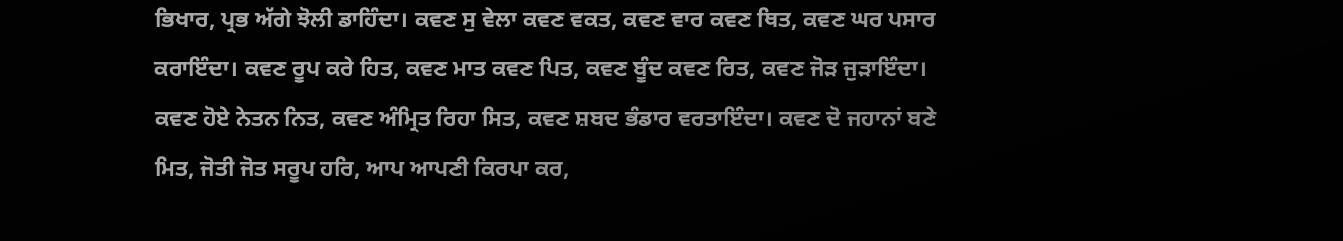ਭਿਖਾਰ, ਪ੍ਰਭ ਅੱਗੇ ਝੋਲੀ ਡਾਹਿੰਦਾ। ਕਵਣ ਸੁ ਵੇਲਾ ਕਵਣ ਵਕਤ, ਕਵਣ ਵਾਰ ਕਵਣ ਥਿਤ, ਕਵਣ ਘਰ ਪਸਾਰ ਕਰਾਇੰਦਾ। ਕਵਣ ਰੂਪ ਕਰੇ ਹਿਤ, ਕਵਣ ਮਾਤ ਕਵਣ ਪਿਤ, ਕਵਣ ਬੂੰਦ ਕਵਣ ਰਿਤ, ਕਵਣ ਜੋੜ ਜੁੜਾਇੰਦਾ। ਕਵਣ ਹੋਏ ਨੇਤਨ ਨਿਤ, ਕਵਣ ਅੰਮ੍ਰਿਤ ਰਿਹਾ ਸਿਤ, ਕਵਣ ਸ਼ਬਦ ਭੰਡਾਰ ਵਰਤਾਇੰਦਾ। ਕਵਣ ਦੋ ਜਹਾਨਾਂ ਬਣੇ ਮਿਤ, ਜੋਤੀ ਜੋਤ ਸਰੂਪ ਹਰਿ, ਆਪ ਆਪਣੀ ਕਿਰਪਾ ਕਰ,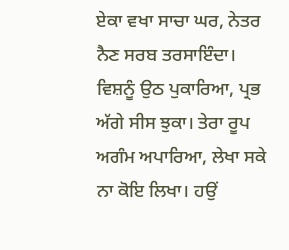ਏਕਾ ਵਖਾ ਸਾਚਾ ਘਰ, ਨੇਤਰ ਨੈਣ ਸਰਬ ਤਰਸਾਇੰਦਾ। ਵਿਸ਼ਨੂੰ ਉਠ ਪੁਕਾਰਿਆ, ਪ੍ਰਭ ਅੱਗੇ ਸੀਸ ਝੁਕਾ। ਤੇਰਾ ਰੂਪ ਅਗੰਮ ਅਪਾਰਿਆ, ਲੇਖਾ ਸਕੇ ਨਾ ਕੋਇ ਲਿਖਾ। ਹਉਂ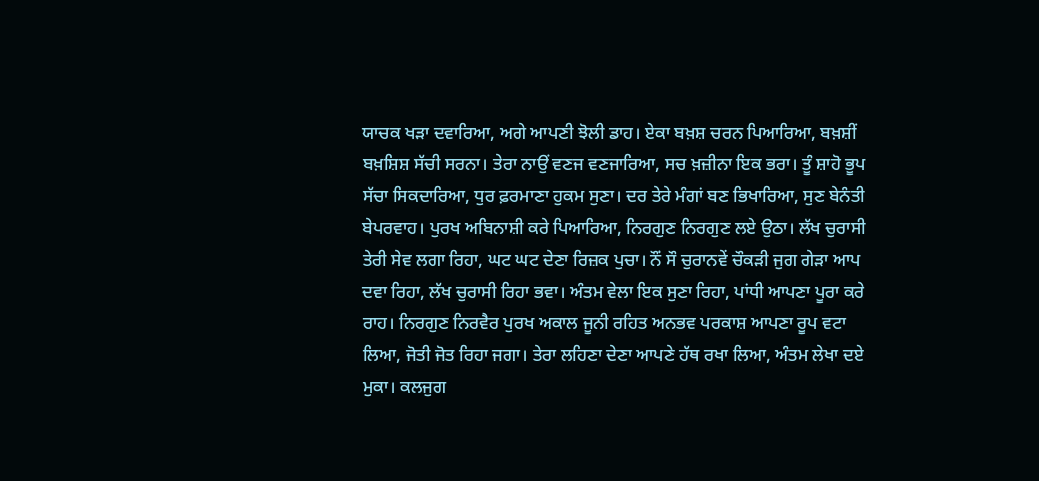ਯਾਚਕ ਖੜਾ ਦਵਾਰਿਆ, ਅਗੇ ਆਪਣੀ ਝੋਲੀ ਡਾਹ। ਏਕਾ ਬਖ਼ਸ਼ ਚਰਨ ਪਿਆਰਿਆ, ਬਖ਼ਸ਼ੀਂ ਬਖ਼ਸ਼ਿਸ਼ ਸੱਚੀ ਸਰਨਾ। ਤੇਰਾ ਨਾਉਂ ਵਣਜ ਵਣਜਾਰਿਆ, ਸਚ ਖ਼ਜ਼ੀਨਾ ਇਕ ਭਰਾ। ਤੂੰ ਸ਼ਾਹੋ ਭੂਪ ਸੱਚਾ ਸਿਕਦਾਰਿਆ, ਧੁਰ ਫ਼ਰਮਾਣਾ ਹੁਕਮ ਸੁਣਾ। ਦਰ ਤੇਰੇ ਮੰਗਾਂ ਬਣ ਭਿਖਾਰਿਆ, ਸੁਣ ਬੇਨੰਤੀ ਬੇਪਰਵਾਹ। ਪੁਰਖ ਅਬਿਨਾਸ਼ੀ ਕਰੇ ਪਿਆਰਿਆ, ਨਿਰਗੁਣ ਨਿਰਗੁਣ ਲਏ ਉਠਾ। ਲੱਖ ਚੁਰਾਸੀ ਤੇਰੀ ਸੇਵ ਲਗਾ ਰਿਹਾ, ਘਟ ਘਟ ਦੇਣਾ ਰਿਜ਼ਕ ਪੁਚਾ। ਨੌਂ ਸੌ ਚੁਰਾਨਵੇਂ ਚੌਕੜੀ ਜੁਗ ਗੇੜਾ ਆਪ ਦਵਾ ਰਿਹਾ, ਲੱਖ ਚੁਰਾਸੀ ਰਿਹਾ ਭਵਾ। ਅੰਤਮ ਵੇਲਾ ਇਕ ਸੁਣਾ ਰਿਹਾ, ਪਾਂਧੀ ਆਪਣਾ ਪੂਰਾ ਕਰੇ ਰਾਹ। ਨਿਰਗੁਣ ਨਿਰਵੈਰ ਪੁਰਖ ਅਕਾਲ ਜੂਨੀ ਰਹਿਤ ਅਨਭਵ ਪਰਕਾਸ਼ ਆਪਣਾ ਰੂਪ ਵਟਾ ਲਿਆ, ਜੋਤੀ ਜੋਤ ਰਿਹਾ ਜਗਾ। ਤੇਰਾ ਲਹਿਣਾ ਦੇਣਾ ਆਪਣੇ ਹੱਥ ਰਖਾ ਲਿਆ, ਅੰਤਮ ਲੇਖਾ ਦਏ ਮੁਕਾ। ਕਲਜੁਗ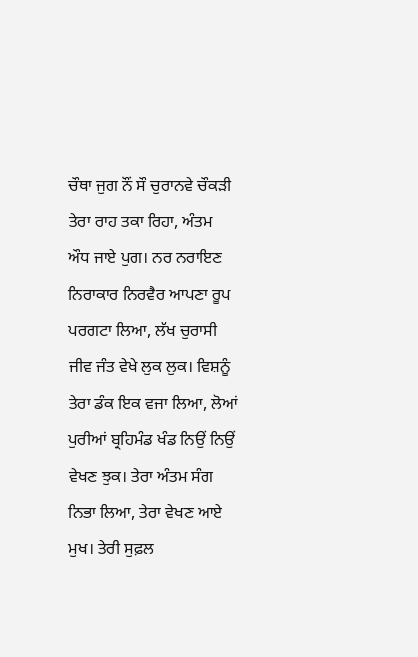ਚੌਥਾ ਜੁਗ ਨੌਂ ਸੌ ਚੁਰਾਨਵੇ ਚੌਕੜੀ ਤੇਰਾ ਰਾਹ ਤਕਾ ਰਿਹਾ, ਅੰਤਮ ਔਧ ਜਾਏ ਪੁਗ। ਨਰ ਨਰਾਇਣ ਨਿਰਾਕਾਰ ਨਿਰਵੈਰ ਆਪਣਾ ਰੂਪ ਪਰਗਟਾ ਲਿਆ, ਲੱਖ ਚੁਰਾਸੀ ਜੀਵ ਜੰਤ ਵੇਖੇ ਲੁਕ ਲੁਕ। ਵਿਸ਼ਨੂੰ ਤੇਰਾ ਡੰਕ ਇਕ ਵਜਾ ਲਿਆ, ਲੋਆਂ ਪੁਰੀਆਂ ਬ੍ਰਹਿਮੰਡ ਖੰਡ ਨਿਉਂ ਨਿਉਂ ਵੇਖਣ ਝੁਕ। ਤੇਰਾ ਅੰਤਮ ਸੰਗ ਨਿਭਾ ਲਿਆ, ਤੇਰਾ ਵੇਖਣ ਆਏ ਮੁਖ। ਤੇਰੀ ਸੁਫ਼ਲ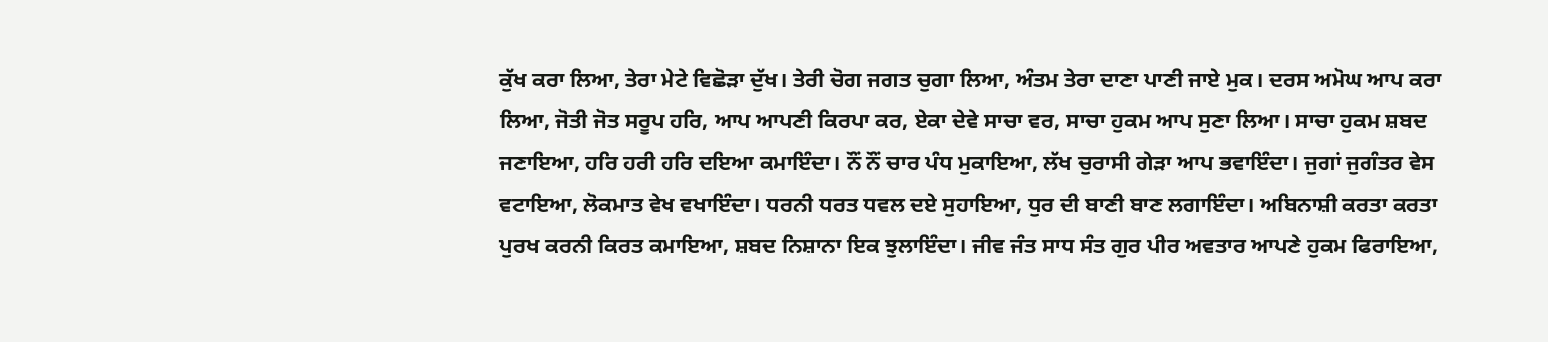ਕੁੱਖ ਕਰਾ ਲਿਆ, ਤੇਰਾ ਮੇਟੇ ਵਿਛੋੜਾ ਦੁੱਖ। ਤੇਰੀ ਚੋਗ ਜਗਤ ਚੁਗਾ ਲਿਆ, ਅੰਤਮ ਤੇਰਾ ਦਾਣਾ ਪਾਣੀ ਜਾਏ ਮੁਕ। ਦਰਸ ਅਮੋਘ ਆਪ ਕਰਾ ਲਿਆ, ਜੋਤੀ ਜੋਤ ਸਰੂਪ ਹਰਿ, ਆਪ ਆਪਣੀ ਕਿਰਪਾ ਕਰ, ਏਕਾ ਦੇਵੇ ਸਾਚਾ ਵਰ, ਸਾਚਾ ਹੁਕਮ ਆਪ ਸੁਣਾ ਲਿਆ। ਸਾਚਾ ਹੁਕਮ ਸ਼ਬਦ ਜਣਾਇਆ, ਹਰਿ ਹਰੀ ਹਰਿ ਦਇਆ ਕਮਾਇੰਦਾ। ਨੌਂ ਨੌਂ ਚਾਰ ਪੰਧ ਮੁਕਾਇਆ, ਲੱਖ ਚੁਰਾਸੀ ਗੇੜਾ ਆਪ ਭਵਾਇੰਦਾ। ਜੁਗਾਂ ਜੁਗੰਤਰ ਵੇਸ ਵਟਾਇਆ, ਲੋਕਮਾਤ ਵੇਖ ਵਖਾਇੰਦਾ। ਧਰਨੀ ਧਰਤ ਧਵਲ ਦਏ ਸੁਹਾਇਆ, ਧੁਰ ਦੀ ਬਾਣੀ ਬਾਣ ਲਗਾਇੰਦਾ। ਅਬਿਨਾਸ਼ੀ ਕਰਤਾ ਕਰਤਾ ਪੁਰਖ ਕਰਨੀ ਕਿਰਤ ਕਮਾਇਆ, ਸ਼ਬਦ ਨਿਸ਼ਾਨਾ ਇਕ ਝੁਲਾਇੰਦਾ। ਜੀਵ ਜੰਤ ਸਾਧ ਸੰਤ ਗੁਰ ਪੀਰ ਅਵਤਾਰ ਆਪਣੇ ਹੁਕਮ ਫਿਰਾਇਆ,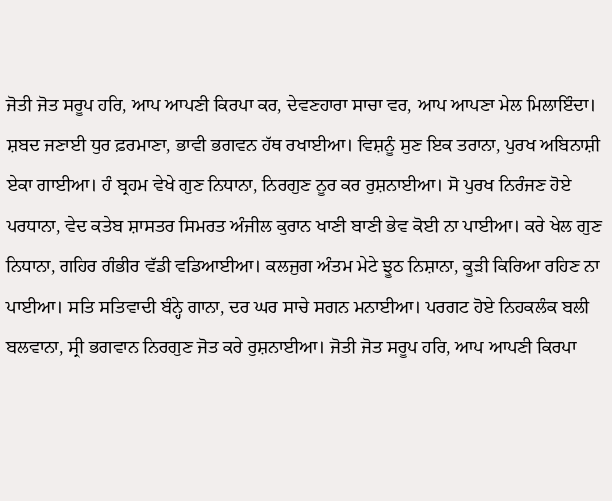ਜੋਤੀ ਜੋਤ ਸਰੂਪ ਹਰਿ, ਆਪ ਆਪਣੀ ਕਿਰਪਾ ਕਰ, ਦੇਵਣਹਾਰਾ ਸਾਚਾ ਵਰ, ਆਪ ਆਪਣਾ ਮੇਲ ਮਿਲਾਇੰਦਾ। ਸ਼ਬਦ ਜਣਾਈ ਧੁਰ ਫ਼ਰਮਾਣਾ, ਭਾਵੀ ਭਗਵਨ ਹੱਥ ਰਖਾਈਆ। ਵਿਸ਼ਨੂੰ ਸੁਣ ਇਕ ਤਰਾਨਾ, ਪੁਰਖ ਅਬਿਨਾਸ਼ੀ ਏਕਾ ਗਾਈਆ। ਹੰ ਬ੍ਰਹਮ ਵੇਖੇ ਗੁਣ ਨਿਧਾਨਾ, ਨਿਰਗੁਣ ਨੂਰ ਕਰ ਰੁਸ਼ਨਾਈਆ। ਸੋ ਪੁਰਖ ਨਿਰੰਜਣ ਹੋਏ ਪਰਧਾਨਾ, ਵੇਦ ਕਤੇਬ ਸ਼ਾਸਤਰ ਸਿਮਰਤ ਅੰਜੀਲ ਕੁਰਾਨ ਖਾਣੀ ਬਾਣੀ ਭੇਵ ਕੋਈ ਨਾ ਪਾਈਆ। ਕਰੇ ਖੇਲ ਗੁਣ ਨਿਧਾਨਾ, ਗਹਿਰ ਗੰਭੀਰ ਵੱਡੀ ਵਡਿਆਈਆ। ਕਲਜੁਗ ਅੰਤਮ ਮੇਟੇ ਝੂਠ ਨਿਸ਼ਾਨਾ, ਕੂੜੀ ਕਿਰਿਆ ਰਹਿਣ ਨਾ ਪਾਈਆ। ਸਤਿ ਸਤਿਵਾਦੀ ਬੰਨ੍ਹੇ ਗਾਨਾ, ਦਰ ਘਰ ਸਾਚੇ ਸਗਨ ਮਨਾਈਆ। ਪਰਗਟ ਹੋਏ ਨਿਹਕਲੰਕ ਬਲੀ ਬਲਵਾਨਾ, ਸ੍ਰੀ ਭਗਵਾਨ ਨਿਰਗੁਣ ਜੋਤ ਕਰੇ ਰੁਸ਼ਨਾਈਆ। ਜੋਤੀ ਜੋਤ ਸਰੂਪ ਹਰਿ, ਆਪ ਆਪਣੀ ਕਿਰਪਾ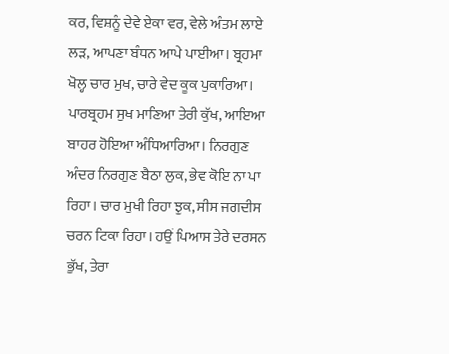ਕਰ, ਵਿਸ਼ਨੂੰ ਦੇਵੇ ਏਕਾ ਵਰ, ਵੇਲੇ ਅੰਤਮ ਲਾਏ ਲੜ, ਆਪਣਾ ਬੰਧਨ ਆਪੇ ਪਾਈਆ। ਬ੍ਰਹਮਾ ਖੋਲ੍ਹ ਚਾਰ ਮੁਖ, ਚਾਰੇ ਵੇਦ ਕੂਕ ਪੁਕਾਰਿਆ। ਪਾਰਬ੍ਰਹਮ ਸੁਖ ਮਾਣਿਆ ਤੇਰੀ ਕੁੱਖ, ਆਇਆ ਬਾਹਰ ਹੋਇਆ ਅੰਧਿਆਰਿਆ। ਨਿਰਗੁਣ ਅੰਦਰ ਨਿਰਗੁਣ ਬੈਠਾ ਲੁਕ, ਭੇਵ ਕੋਇ ਨਾ ਪਾ ਰਿਹਾ। ਚਾਰ ਮੁਖੀ ਰਿਹਾ ਝੁਕ, ਸੀਸ ਜਗਦੀਸ ਚਰਨ ਟਿਕਾ ਰਿਹਾ। ਹਉਂ ਪਿਆਸ ਤੇਰੇ ਦਰਸਨ ਭੁੱਖ, ਤੇਰਾ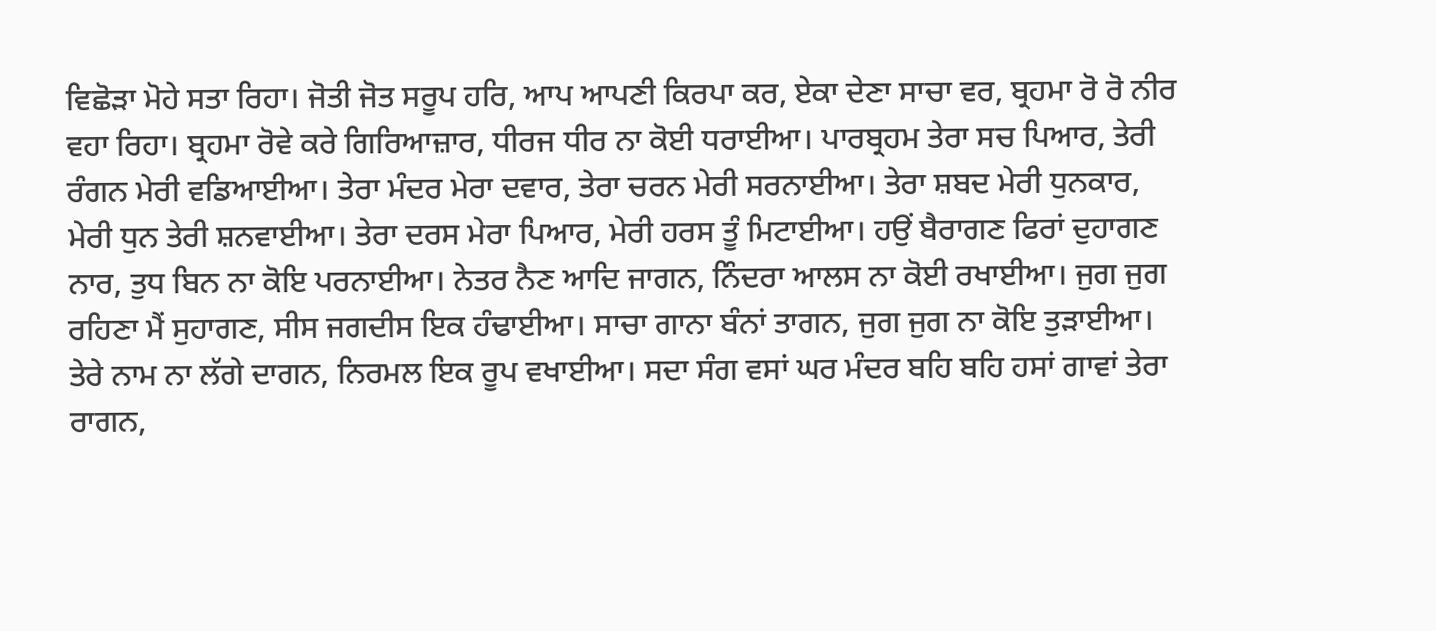ਵਿਛੋੜਾ ਮੋਹੇ ਸਤਾ ਰਿਹਾ। ਜੋਤੀ ਜੋਤ ਸਰੂਪ ਹਰਿ, ਆਪ ਆਪਣੀ ਕਿਰਪਾ ਕਰ, ਏਕਾ ਦੇਣਾ ਸਾਚਾ ਵਰ, ਬ੍ਰਹਮਾ ਰੋ ਰੋ ਨੀਰ ਵਹਾ ਰਿਹਾ। ਬ੍ਰਹਮਾ ਰੋਵੇ ਕਰੇ ਗਿਰਿਆਜ਼ਾਰ, ਧੀਰਜ ਧੀਰ ਨਾ ਕੋਈ ਧਰਾਈਆ। ਪਾਰਬ੍ਰਹਮ ਤੇਰਾ ਸਚ ਪਿਆਰ, ਤੇਰੀ ਰੰਗਨ ਮੇਰੀ ਵਡਿਆਈਆ। ਤੇਰਾ ਮੰਦਰ ਮੇਰਾ ਦਵਾਰ, ਤੇਰਾ ਚਰਨ ਮੇਰੀ ਸਰਨਾਈਆ। ਤੇਰਾ ਸ਼ਬਦ ਮੇਰੀ ਧੁਨਕਾਰ, ਮੇਰੀ ਧੁਨ ਤੇਰੀ ਸ਼ਨਵਾਈਆ। ਤੇਰਾ ਦਰਸ ਮੇਰਾ ਪਿਆਰ, ਮੇਰੀ ਹਰਸ ਤੂੰ ਮਿਟਾਈਆ। ਹਉਂ ਬੈਰਾਗਣ ਫਿਰਾਂ ਦੁਹਾਗਣ ਨਾਰ, ਤੁਧ ਬਿਨ ਨਾ ਕੋਇ ਪਰਨਾਈਆ। ਨੇਤਰ ਨੈਣ ਆਦਿ ਜਾਗਨ, ਨਿੰਦਰਾ ਆਲਸ ਨਾ ਕੋਈ ਰਖਾਈਆ। ਜੁਗ ਜੁਗ ਰਹਿਣਾ ਮੈਂ ਸੁਹਾਗਣ, ਸੀਸ ਜਗਦੀਸ ਇਕ ਹੰਢਾਈਆ। ਸਾਚਾ ਗਾਨਾ ਬੰਨਾਂ ਤਾਗਨ, ਜੁਗ ਜੁਗ ਨਾ ਕੋਇ ਤੁੜਾਈਆ। ਤੇਰੇ ਨਾਮ ਨਾ ਲੱਗੇ ਦਾਗਨ, ਨਿਰਮਲ ਇਕ ਰੂਪ ਵਖਾਈਆ। ਸਦਾ ਸੰਗ ਵਸਾਂ ਘਰ ਮੰਦਰ ਬਹਿ ਬਹਿ ਹਸਾਂ ਗਾਵਾਂ ਤੇਰਾ ਰਾਗਨ,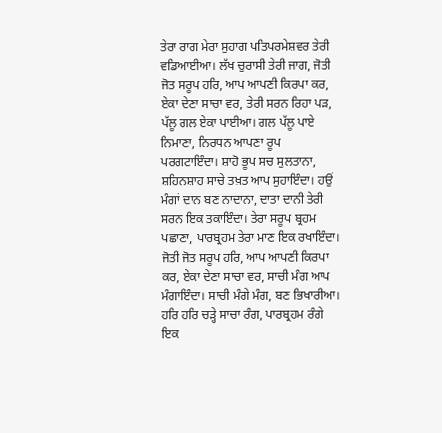ਤੇਰਾ ਰਾਗ ਮੇਰਾ ਸੁਹਾਗ ਪਤਿਪਰਮੇਸ਼ਵਰ ਤੇਰੀ ਵਡਿਆਈਆ। ਲੱਖ ਚੁਰਾਸੀ ਤੇਰੀ ਜਾਗ, ਜੋਤੀ ਜੋਤ ਸਰੂਪ ਹਰਿ, ਆਪ ਆਪਣੀ ਕਿਰਪਾ ਕਰ, ਏਕਾ ਦੇਣਾ ਸਾਚਾ ਵਰ, ਤੇਰੀ ਸਰਨ ਰਿਹਾ ਪੜ, ਪੱਲੂ ਗਲ ਏਕਾ ਪਾਈਆ। ਗਲ ਪੱਲੂ ਪਾਏ ਨਿਮਾਣਾ, ਨਿਰਧਨ ਆਪਣਾ ਰੂਪ ਪਰਗਟਾਇੰਦਾ। ਸ਼ਾਹੋ ਭੂਪ ਸਚ ਸੁਲਤਾਨਾ, ਸ਼ਹਿਨਸ਼ਾਹ ਸਾਚੇ ਤਖ਼ਤ ਆਪ ਸੁਹਾਇੰਦਾ। ਹਉਂ ਮੰਗਾਂ ਦਾਨ ਬਣ ਨਾਦਾਨਾ, ਦਾਤਾ ਦਾਨੀ ਤੇਰੀ ਸਰਨ ਇਕ ਤਕਾਇੰਦਾ। ਤੇਰਾ ਸਰੂਪ ਬ੍ਰਹਮ ਪਛਾਣਾ, ਪਾਰਬ੍ਰਹਮ ਤੇਰਾ ਮਾਣ ਇਕ ਰਖਾਇੰਦਾ। ਜੋਤੀ ਜੋਤ ਸਰੂਪ ਹਰਿ, ਆਪ ਆਪਣੀ ਕਿਰਪਾ ਕਰ, ਏਕਾ ਦੇਣਾ ਸਾਚਾ ਵਰ, ਸਾਚੀ ਮੰਗ ਆਪ ਮੰਗਾਇੰਦਾ। ਸਾਚੀ ਮੰਗੇ ਮੰਗ, ਬਣ ਭਿਖਾਰੀਆ। ਹਰਿ ਹਰਿ ਚੜ੍ਹੇ ਸਾਚਾ ਰੰਗ, ਪਾਰਬ੍ਰਹਮ ਰੰਗੇ ਇਕ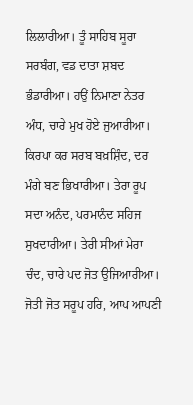ਲਿਲਾਰੀਆ। ਤੂੰ ਸਾਹਿਬ ਸੂਰਾ ਸਰਬੰਗ, ਵਡ ਦਾਤਾ ਸ਼ਬਦ ਭੰਡਾਰੀਆ। ਹਉਂ ਨਿਮਾਣਾ ਨੇਤਰ ਅੰਧ, ਚਾਰੇ ਮੁਖ ਹੋਏ ਜੁਆਰੀਆ। ਕਿਰਪਾ ਕਰ ਸਰਬ ਬਖ਼ਸ਼ਿੰਦ, ਦਰ ਮੰਗੇ ਬਣ ਭਿਖਾਰੀਆ। ਤੇਰਾ ਰੂਪ ਸਦਾ ਅਨੰਦ, ਪਰਮਾਨੰਦ ਸਹਿਜ ਸੁਖਦਾਰੀਆ। ਤੇਰੀ ਸੀਆਂ ਮੇਰਾ ਚੰਦ, ਚਾਰੇ ਪਦ ਜੋਤ ਉਜਿਆਰੀਆ। ਜੋਤੀ ਜੋਤ ਸਰੂਪ ਹਰਿ, ਆਪ ਆਪਣੀ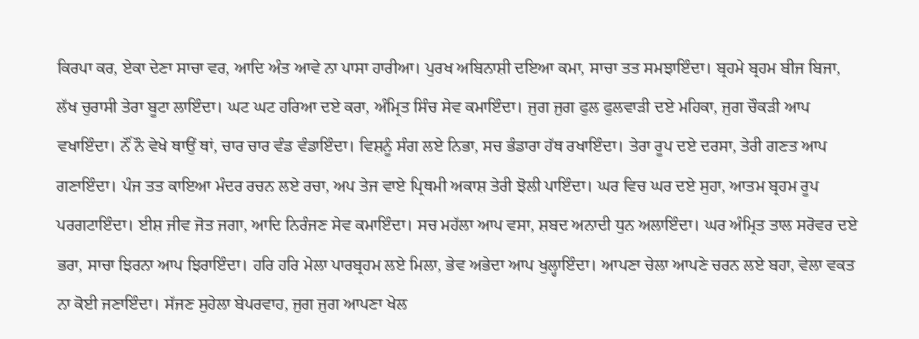ਕਿਰਪਾ ਕਰ, ਏਕਾ ਦੇਣਾ ਸਾਚਾ ਵਰ, ਆਦਿ ਅੰਤ ਆਵੇ ਨਾ ਪਾਸਾ ਹਾਰੀਆ। ਪੁਰਖ ਅਬਿਨਾਸ਼ੀ ਦਇਆ ਕਮਾ, ਸਾਚਾ ਤਤ ਸਮਝਾਇੰਦਾ। ਬ੍ਰਹਮੇ ਬ੍ਰਹਮ ਬੀਜ ਬਿਜਾ, ਲੱਖ ਚੁਰਾਸੀ ਤੇਰਾ ਬੂਟਾ ਲਾਇੰਦਾ। ਘਟ ਘਟ ਹਰਿਆ ਦਏ ਕਰਾ, ਅੰਮ੍ਰਿਤ ਸਿੰਚ ਸੇਵ ਕਮਾਇੰਦਾ। ਜੁਗ ਜੁਗ ਫੁਲ ਫੁਲਵਾੜੀ ਦਏ ਮਹਿਕਾ, ਜੁਗ ਚੌਕੜੀ ਆਪ ਵਖਾਇੰਦਾ। ਨੌਂ ਨੌ ਵੇਖੇ ਥਾਉਂ ਥਾਂ, ਚਾਰ ਚਾਰ ਵੰਡ ਵੰਡਾਇੰਦਾ। ਵਿਸ਼ਨੂੰ ਸੰਗ ਲਏ ਨਿਭਾ, ਸਚ ਭੰਡਾਰਾ ਹੱਥ ਰਖਾਇੰਦਾ। ਤੇਰਾ ਰੂਪ ਦਏ ਦਰਸਾ, ਤੇਰੀ ਗਣਤ ਆਪ ਗਣਾਇੰਦਾ। ਪੰਜ ਤਤ ਕਾਇਆ ਮੰਦਰ ਰਚਨ ਲਏ ਰਚਾ, ਅਪ ਤੇਜ ਵਾਏ ਪ੍ਰਿਥਮੀ ਅਕਾਸ਼ ਤੇਰੀ ਝੋਲੀ ਪਾਇੰਦਾ। ਘਰ ਵਿਚ ਘਰ ਦਏ ਸੁਹਾ, ਆਤਮ ਬ੍ਰਹਮ ਰੂਪ ਪਰਗਟਾਇੰਦਾ। ਈਸ਼ ਜੀਵ ਜੋਤ ਜਗਾ, ਆਦਿ ਨਿਰੰਜਣ ਸੇਵ ਕਮਾਇੰਦਾ। ਸਚ ਮਹੱਲਾ ਆਪ ਵਸਾ, ਸ਼ਬਦ ਅਨਾਦੀ ਧੁਨ ਅਲਾਇੰਦਾ। ਘਰ ਅੰਮ੍ਰਿਤ ਤਾਲ ਸਰੋਵਰ ਦਏ ਭਰਾ, ਸਾਚਾ ਝਿਰਨਾ ਆਪ ਝਿਰਾਇੰਦਾ। ਹਰਿ ਹਰਿ ਮੇਲਾ ਪਾਰਬ੍ਰਹਮ ਲਏ ਮਿਲਾ, ਭੇਵ ਅਭੇਦਾ ਆਪ ਖੁਲ੍ਹਾਇੰਦਾ। ਆਪਣਾ ਚੇਲਾ ਆਪਣੇ ਚਰਨ ਲਏ ਬਹਾ, ਵੇਲਾ ਵਕਤ ਨਾ ਕੋਈ ਜਣਾਇੰਦਾ। ਸੱਜਣ ਸੁਹੇਲਾ ਬੇਪਰਵਾਹ, ਜੁਗ ਜੁਗ ਆਪਣਾ ਖੇਲ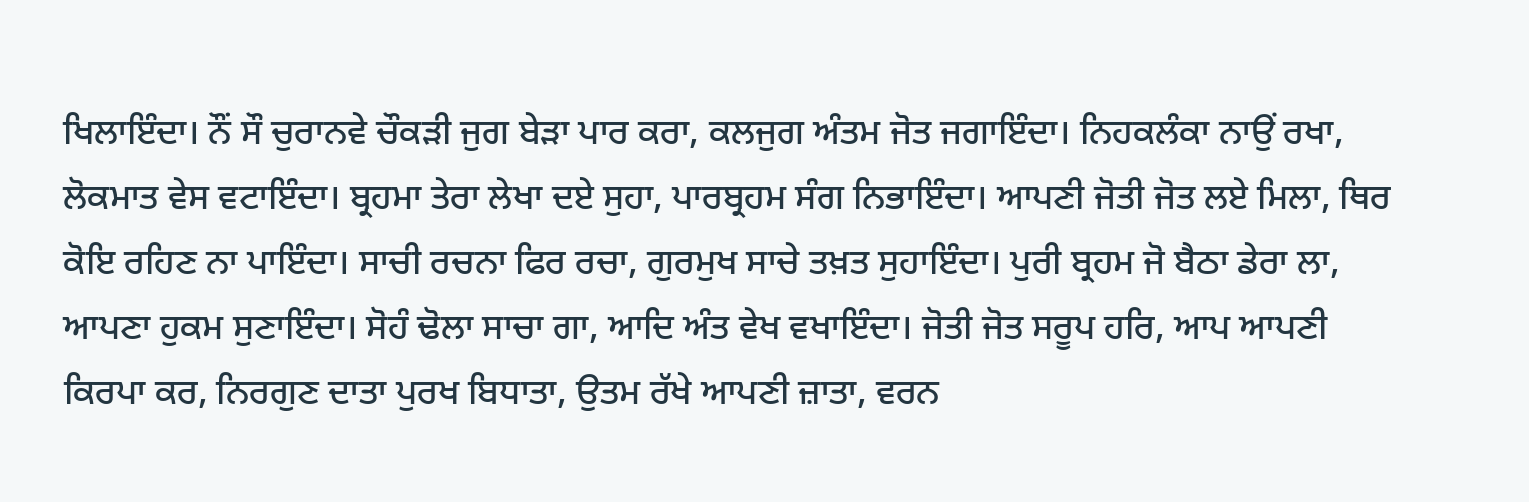ਖਿਲਾਇੰਦਾ। ਨੌਂ ਸੌ ਚੁਰਾਨਵੇ ਚੌਕੜੀ ਜੁਗ ਬੇੜਾ ਪਾਰ ਕਰਾ, ਕਲਜੁਗ ਅੰਤਮ ਜੋਤ ਜਗਾਇੰਦਾ। ਨਿਹਕਲੰਕਾ ਨਾਉਂ ਰਖਾ, ਲੋਕਮਾਤ ਵੇਸ ਵਟਾਇੰਦਾ। ਬ੍ਰਹਮਾ ਤੇਰਾ ਲੇਖਾ ਦਏ ਸੁਹਾ, ਪਾਰਬ੍ਰਹਮ ਸੰਗ ਨਿਭਾਇੰਦਾ। ਆਪਣੀ ਜੋਤੀ ਜੋਤ ਲਏ ਮਿਲਾ, ਥਿਰ ਕੋਇ ਰਹਿਣ ਨਾ ਪਾਇੰਦਾ। ਸਾਚੀ ਰਚਨਾ ਫਿਰ ਰਚਾ, ਗੁਰਮੁਖ ਸਾਚੇ ਤਖ਼ਤ ਸੁਹਾਇੰਦਾ। ਪੁਰੀ ਬ੍ਰਹਮ ਜੋ ਬੈਠਾ ਡੇਰਾ ਲਾ, ਆਪਣਾ ਹੁਕਮ ਸੁਣਾਇੰਦਾ। ਸੋਹੰ ਢੋਲਾ ਸਾਚਾ ਗਾ, ਆਦਿ ਅੰਤ ਵੇਖ ਵਖਾਇੰਦਾ। ਜੋਤੀ ਜੋਤ ਸਰੂਪ ਹਰਿ, ਆਪ ਆਪਣੀ ਕਿਰਪਾ ਕਰ, ਨਿਰਗੁਣ ਦਾਤਾ ਪੁਰਖ ਬਿਧਾਤਾ, ਉਤਮ ਰੱਖੇ ਆਪਣੀ ਜ਼ਾਤਾ, ਵਰਨ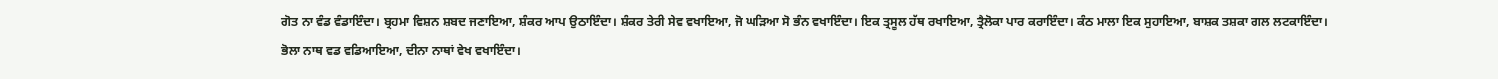ਗੋਤ ਨਾ ਵੰਡ ਵੰਡਾਇੰਦਾ। ਬ੍ਰਹਮਾ ਵਿਸ਼ਨ ਸ਼ਬਦ ਜਣਾਇਆ, ਸ਼ੰਕਰ ਆਪ ਉਠਾਇੰਦਾ। ਸ਼ੰਕਰ ਤੇਰੀ ਸੇਵ ਵਖਾਇਆ, ਜੋ ਘੜਿਆ ਸੋ ਭੰਨ ਵਖਾਇੰਦਾ। ਇਕ ਤ੍ਰਸੂਲ ਹੱਥ ਰਖਾਇਆ, ਤ੍ਰੈਲੋਕਾ ਪਾਰ ਕਰਾਇੰਦਾ। ਕੰਠ ਮਾਲਾ ਇਕ ਸੁਹਾਇਆ, ਬਾਸ਼ਕ ਤਸ਼ਕਾ ਗਲ ਲਟਕਾਇੰਦਾ। ਭੋਲਾ ਨਾਥ ਵਡ ਵਡਿਆਇਆ, ਦੀਨਾ ਨਾਥਾਂ ਵੇਖ ਵਖਾਇੰਦਾ।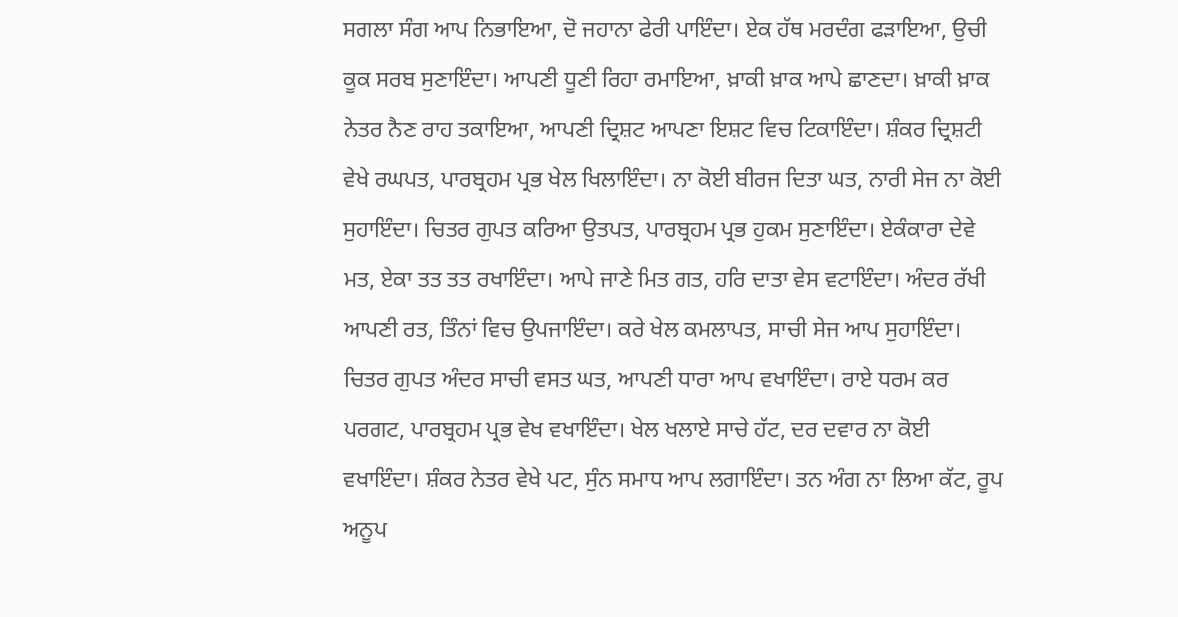ਸਗਲਾ ਸੰਗ ਆਪ ਨਿਭਾਇਆ, ਦੋ ਜਹਾਨਾ ਫੇਰੀ ਪਾਇੰਦਾ। ਏਕ ਹੱਥ ਮਰਦੰਗ ਫੜਾਇਆ, ਉਚੀ ਕੂਕ ਸਰਬ ਸੁਣਾਇੰਦਾ। ਆਪਣੀ ਧੂਣੀ ਰਿਹਾ ਰਮਾਇਆ, ਖ਼ਾਕੀ ਖ਼ਾਕ ਆਪੇ ਛਾਣਦਾ। ਖ਼ਾਕੀ ਖ਼ਾਕ ਨੇਤਰ ਨੈਣ ਰਾਹ ਤਕਾਇਆ, ਆਪਣੀ ਦ੍ਰਿਸ਼ਟ ਆਪਣਾ ਇਸ਼ਟ ਵਿਚ ਟਿਕਾਇੰਦਾ। ਸ਼ੰਕਰ ਦ੍ਰਿਸ਼ਟੀ ਵੇਖੇ ਰਘਪਤ, ਪਾਰਬ੍ਰਹਮ ਪ੍ਰਭ ਖੇਲ ਖਿਲਾਇੰਦਾ। ਨਾ ਕੋਈ ਬੀਰਜ ਦਿਤਾ ਘਤ, ਨਾਰੀ ਸੇਜ ਨਾ ਕੋਈ ਸੁਹਾਇੰਦਾ। ਚਿਤਰ ਗੁਪਤ ਕਰਿਆ ਉਤਪਤ, ਪਾਰਬ੍ਰਹਮ ਪ੍ਰਭ ਹੁਕਮ ਸੁਣਾਇੰਦਾ। ਏਕੰਕਾਰਾ ਦੇਵੇ ਮਤ, ਏਕਾ ਤਤ ਤਤ ਰਖਾਇੰਦਾ। ਆਪੇ ਜਾਣੇ ਮਿਤ ਗਤ, ਹਰਿ ਦਾਤਾ ਵੇਸ ਵਟਾਇੰਦਾ। ਅੰਦਰ ਰੱਖੀ ਆਪਣੀ ਰਤ, ਤਿੰਨਾਂ ਵਿਚ ਉਪਜਾਇੰਦਾ। ਕਰੇ ਖੇਲ ਕਮਲਾਪਤ, ਸਾਚੀ ਸੇਜ ਆਪ ਸੁਹਾਇੰਦਾ। ਚਿਤਰ ਗੁਪਤ ਅੰਦਰ ਸਾਚੀ ਵਸਤ ਘਤ, ਆਪਣੀ ਧਾਰਾ ਆਪ ਵਖਾਇੰਦਾ। ਰਾਏ ਧਰਮ ਕਰ ਪਰਗਟ, ਪਾਰਬ੍ਰਹਮ ਪ੍ਰਭ ਵੇਖ ਵਖਾਇੰਦਾ। ਖੇਲ ਖਲਾਏ ਸਾਚੇ ਹੱਟ, ਦਰ ਦਵਾਰ ਨਾ ਕੋਈ ਵਖਾਇੰਦਾ। ਸ਼ੰਕਰ ਨੇਤਰ ਵੇਖੇ ਪਟ, ਸੁੰਨ ਸਮਾਧ ਆਪ ਲਗਾਇੰਦਾ। ਤਨ ਅੰਗ ਨਾ ਲਿਆ ਕੱਟ, ਰੂਪ ਅਨੂਪ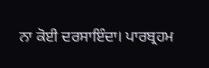ਨਾ ਕੋਈ ਦਰਸਾਇੰਦਾ। ਪਾਰਬ੍ਰਹਮ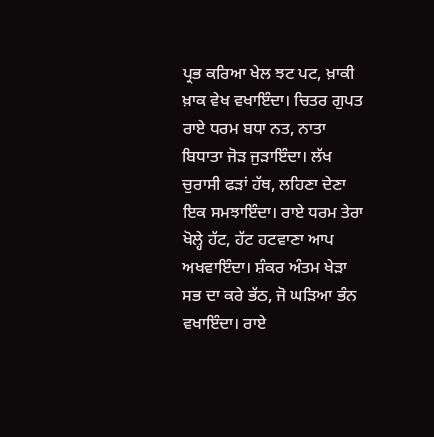ਪ੍ਰਭ ਕਰਿਆ ਖੇਲ ਝਟ ਪਟ, ਖ਼ਾਕੀ ਖ਼ਾਕ ਵੇਖ ਵਖਾਇੰਦਾ। ਚਿਤਰ ਗੁਪਤ ਰਾਏ ਧਰਮ ਬਧਾ ਨਤ, ਨਾਤਾ ਬਿਧਾਤਾ ਜੋੜ ਜੁੜਾਇੰਦਾ। ਲੱਖ ਚੁਰਾਸੀ ਫੜਾਂ ਹੱਥ, ਲਹਿਣਾ ਦੇਣਾ ਇਕ ਸਮਝਾਇੰਦਾ। ਰਾਏ ਧਰਮ ਤੇਰਾ ਖੋਲ੍ਹੇ ਹੱਟ, ਹੱਟ ਹਟਵਾਣਾ ਆਪ ਅਖਵਾਇੰਦਾ। ਸ਼ੰਕਰ ਅੰਤਮ ਖੇੜਾ ਸਭ ਦਾ ਕਰੇ ਭੱਠ, ਜੋ ਘੜਿਆ ਭੰਨ ਵਖਾਇੰਦਾ। ਰਾਏ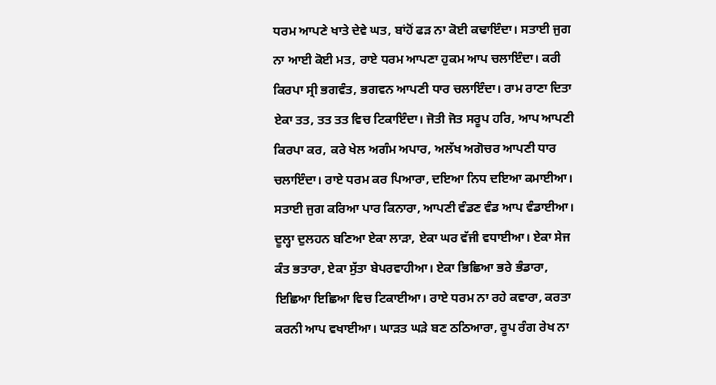ਧਰਮ ਆਪਣੇ ਖਾਤੇ ਦੇਵੇ ਘਤ, ਬਾਂਹੋਂ ਫੜ ਨਾ ਕੋਈ ਕਢਾਇੰਦਾ। ਸਤਾਈ ਜੁਗ ਨਾ ਆਈ ਕੋਈ ਮਤ, ਰਾਏ ਧਰਮ ਆਪਣਾ ਹੁਕਮ ਆਪ ਚਲਾਇੰਦਾ। ਕਰੀ ਕਿਰਪਾ ਸ੍ਰੀ ਭਗਵੰਤ, ਭਗਵਨ ਆਪਣੀ ਧਾਰ ਚਲਾਇੰਦਾ। ਰਾਮ ਰਾਣਾ ਦਿਤਾ ਏਕਾ ਤਤ, ਤਤ ਤਤ ਵਿਚ ਟਿਕਾਇੰਦਾ। ਜੋਤੀ ਜੋਤ ਸਰੂਪ ਹਰਿ, ਆਪ ਆਪਣੀ ਕਿਰਪਾ ਕਰ, ਕਰੇ ਖੇਲ ਅਗੰਮ ਅਪਾਰ, ਅਲੱਖ ਅਗੋਚਰ ਆਪਣੀ ਧਾਰ ਚਲਾਇੰਦਾ। ਰਾਏ ਧਰਮ ਕਰ ਪਿਆਰਾ, ਦਇਆ ਨਿਧ ਦਇਆ ਕਮਾਈਆ। ਸਤਾਈ ਜੁਗ ਕਰਿਆ ਪਾਰ ਕਿਨਾਰਾ, ਆਪਣੀ ਵੰਡਣ ਵੰਡ ਆਪ ਵੰਡਾਈਆ। ਦੂਲ੍ਹਾ ਦੁਲਹਨ ਬਣਿਆ ਏਕਾ ਲਾੜਾ, ਏਕਾ ਘਰ ਵੱਜੀ ਵਧਾਈਆ। ਏਕਾ ਸੇਜ ਕੰਤ ਭਤਾਰਾ, ਏਕਾ ਸੁੱਤਾ ਬੇਪਰਵਾਹੀਆ। ਏਕਾ ਭਿਛਿਆ ਭਰੇ ਭੰਡਾਰਾ, ਇਛਿਆ ਇਛਿਆ ਵਿਚ ਟਿਕਾਈਆ। ਰਾਏ ਧਰਮ ਨਾ ਰਹੇ ਕਵਾਰਾ, ਕਰਤਾ ਕਰਨੀ ਆਪ ਵਖਾਈਆ। ਘਾੜਤ ਘੜੇ ਬਣ ਠਠਿਆਰਾ, ਰੂਪ ਰੰਗ ਰੇਖ ਨਾ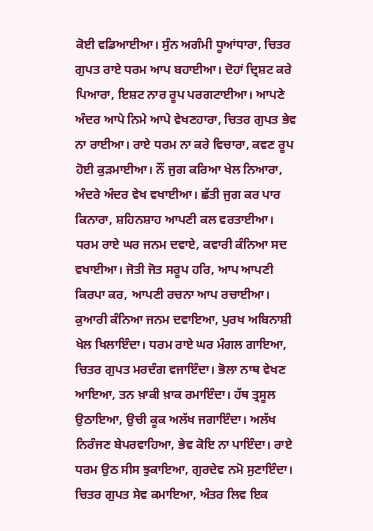ਕੋਈ ਵਡਿਆਈਆ। ਸੁੰਨ ਅਗੰਮੀ ਧੂਆਂਧਾਰਾ, ਚਿਤਰ ਗੁਪਤ ਰਾਏ ਧਰਮ ਆਪ ਬਹਾਈਆ। ਦੋਹਾਂ ਦ੍ਰਿਸ਼ਟ ਕਰੇ ਪਿਆਰਾ, ਇਸ਼ਟ ਨਾਰ ਰੂਪ ਪਰਗਟਾਈਆ। ਆਪਣੇ ਅੰਦਰ ਆਪੇ ਨਿਮੇ ਆਪੇ ਵੇਖਣਹਾਰਾ, ਚਿਤਰ ਗੁਪਤ ਭੇਵ ਨਾ ਰਾਈਆ। ਰਾਏ ਧਰਮ ਨਾ ਕਰੇ ਵਿਚਾਰਾ, ਕਵਣ ਰੂਪ ਹੋਈ ਕੁੜਮਾਈਆ। ਨੌਂ ਜੁਗ ਕਰਿਆ ਖੇਲ ਨਿਆਰਾ, ਅੰਦਰੇ ਅੰਦਰ ਵੇਖ ਵਖਾਈਆ। ਛੱਤੀ ਜੁਗ ਕਰ ਪਾਰ ਕਿਨਾਰਾ, ਸ਼ਹਿਨਸ਼ਾਹ ਆਪਣੀ ਕਲ ਵਰਤਾਈਆ। ਧਰਮ ਰਾਏ ਘਰ ਜਨਮ ਦਵਾਏ, ਕਵਾਰੀ ਕੰਨਿਆ ਸਦ ਵਖਾਈਆ। ਜੋਤੀ ਜੋਤ ਸਰੂਪ ਹਰਿ, ਆਪ ਆਪਣੀ ਕਿਰਪਾ ਕਰ, ਆਪਣੀ ਰਚਨਾ ਆਪ ਰਚਾਈਆ। ਕੁਆਰੀ ਕੰਨਿਆ ਜਨਮ ਦਵਾਇਆ, ਪੁਰਖ ਅਬਿਨਾਸ਼ੀ ਖੇਲ ਖਿਲਾਇੰਦਾ। ਧਰਮ ਰਾਏ ਘਰ ਮੰਗਲ ਗਾਇਆ, ਚਿਤਰ ਗੁਪਤ ਮਰਦੰਗ ਵਜਾਇੰਦਾ। ਭੋਲਾ ਨਾਥ ਵੇਖਣ ਆਇਆ, ਤਨ ਖ਼ਾਕੀ ਖ਼ਾਕ ਰਮਾਇੰਦਾ। ਹੱਥ ਤ੍ਰਸੂਲ ਉਠਾਇਆ, ਉਚੀ ਕੂਕ ਅਲੱਖ ਜਗਾਇੰਦਾ। ਅਲੱਖ ਨਿਰੰਜਣ ਬੇਪਰਵਾਹਿਆ, ਭੇਵ ਕੋਇ ਨਾ ਪਾਇੰਦਾ। ਰਾਏ ਧਰਮ ਉਠ ਸੀਸ ਝੁਕਾਇਆ, ਗੁਰਦੇਵ ਨਮੋ ਸੁਣਾਇੰਦਾ। ਚਿਤਰ ਗੁਪਤ ਸੇਵ ਕਮਾਇਆ, ਅੰਤਰ ਲਿਵ ਇਕ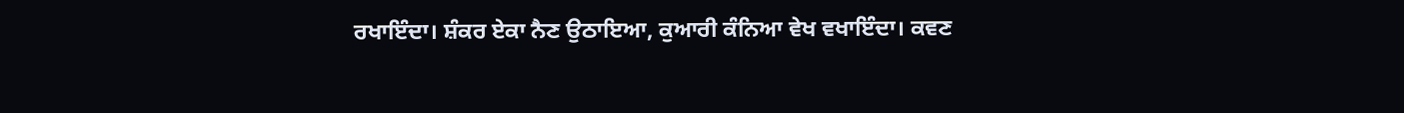ਰਖਾਇੰਦਾ। ਸ਼ੰਕਰ ਏਕਾ ਨੈਣ ਉਠਾਇਆ, ਕੁਆਰੀ ਕੰਨਿਆ ਵੇਖ ਵਖਾਇੰਦਾ। ਕਵਣ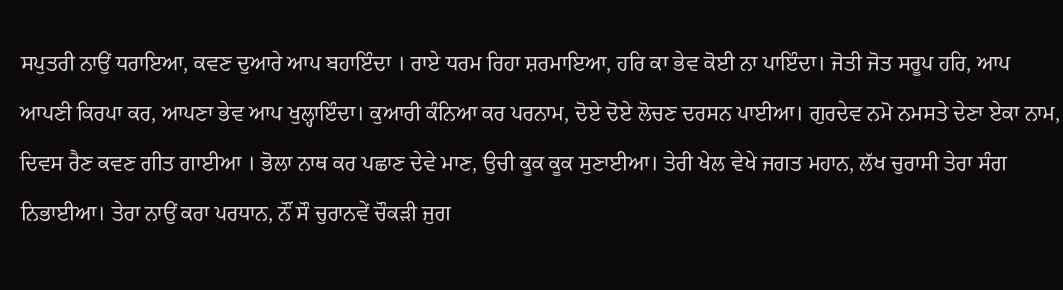ਸਪੁਤਰੀ ਨਾਉਂ ਧਰਾਇਆ, ਕਵਣ ਦੁਆਰੇ ਆਪ ਬਹਾਇੰਦਾ । ਰਾਏ ਧਰਮ ਰਿਹਾ ਸ਼ਰਮਾਇਆ, ਹਰਿ ਕਾ ਭੇਵ ਕੋਈ ਨਾ ਪਾਇੰਦਾ। ਜੋਤੀ ਜੋਤ ਸਰੂਪ ਹਰਿ, ਆਪ ਆਪਣੀ ਕਿਰਪਾ ਕਰ, ਆਪਣਾ ਭੇਵ ਆਪ ਖੁਲ੍ਹਾਇੰਦਾ। ਕੁਆਰੀ ਕੰਨਿਆ ਕਰ ਪਰਨਾਮ, ਦੋਏ ਦੋਏ ਲੋਚਣ ਦਰਸਨ ਪਾਈਆ। ਗੁਰਦੇਵ ਨਮੋ ਨਮਸਤੇ ਦੇਣਾ ਏਕਾ ਨਾਮ, ਦਿਵਸ ਰੈਣ ਕਵਣ ਗੀਤ ਗਾਈਆ । ਭੋਲਾ ਨਾਥ ਕਰ ਪਛਾਣ ਦੇਵੇ ਮਾਣ, ਉਚੀ ਕੂਕ ਕੂਕ ਸੁਣਾਈਆ। ਤੇਰੀ ਖੇਲ ਵੇਖੇ ਜਗਤ ਮਹਾਨ, ਲੱਖ ਚੁਰਾਸੀ ਤੇਰਾ ਸੰਗ ਨਿਭਾਈਆ। ਤੇਰਾ ਨਾਉਂ ਕਰਾ ਪਰਧਾਨ, ਨੌਂ ਸੌ ਚੁਰਾਨਵੇਂ ਚੌਕੜੀ ਜੁਗ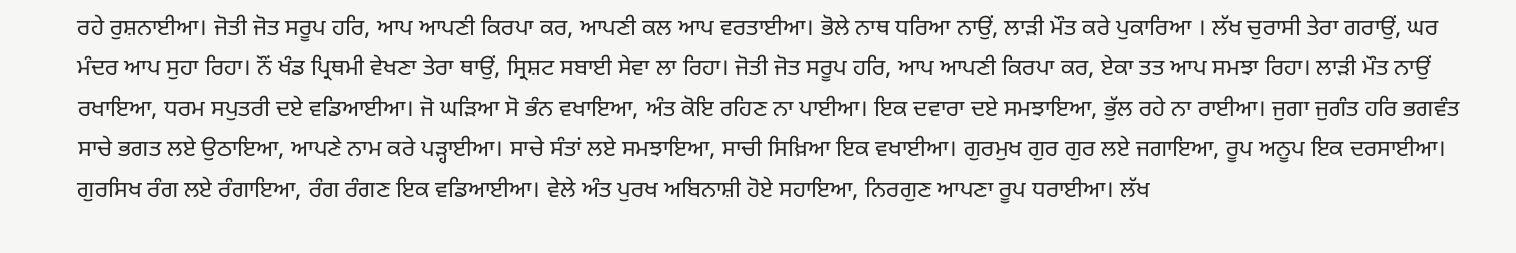ਰਹੇ ਰੁਸ਼ਨਾਈਆ। ਜੋਤੀ ਜੋਤ ਸਰੂਪ ਹਰਿ, ਆਪ ਆਪਣੀ ਕਿਰਪਾ ਕਰ, ਆਪਣੀ ਕਲ ਆਪ ਵਰਤਾਈਆ। ਭੋਲੇ ਨਾਥ ਧਰਿਆ ਨਾਉਂ, ਲਾੜੀ ਮੌਤ ਕਰੇ ਪੁਕਾਰਿਆ । ਲੱਖ ਚੁਰਾਸੀ ਤੇਰਾ ਗਰਾਉਂ, ਘਰ ਮੰਦਰ ਆਪ ਸੁਹਾ ਰਿਹਾ। ਨੌਂ ਖੰਡ ਪ੍ਰਿਥਮੀ ਵੇਖਣਾ ਤੇਰਾ ਥਾਉਂ, ਸ੍ਰਿਸ਼ਟ ਸਬਾਈ ਸੇਵਾ ਲਾ ਰਿਹਾ। ਜੋਤੀ ਜੋਤ ਸਰੂਪ ਹਰਿ, ਆਪ ਆਪਣੀ ਕਿਰਪਾ ਕਰ, ਏਕਾ ਤਤ ਆਪ ਸਮਝਾ ਰਿਹਾ। ਲਾੜੀ ਮੌਤ ਨਾਉਂ ਰਖਾਇਆ, ਧਰਮ ਸਪੁਤਰੀ ਦਏ ਵਡਿਆਈਆ। ਜੋ ਘੜਿਆ ਸੋ ਭੰਨ ਵਖਾਇਆ, ਅੰਤ ਕੋਇ ਰਹਿਣ ਨਾ ਪਾਈਆ। ਇਕ ਦਵਾਰਾ ਦਏ ਸਮਝਾਇਆ, ਭੁੱਲ ਰਹੇ ਨਾ ਰਾਈਆ। ਜੁਗਾ ਜੁਗੰਤ ਹਰਿ ਭਗਵੰਤ ਸਾਚੇ ਭਗਤ ਲਏ ਉਠਾਇਆ, ਆਪਣੇ ਨਾਮ ਕਰੇ ਪੜ੍ਹਾਈਆ। ਸਾਚੇ ਸੰਤਾਂ ਲਏ ਸਮਝਾਇਆ, ਸਾਚੀ ਸਿਖ਼ਿਆ ਇਕ ਵਖਾਈਆ। ਗੁਰਮੁਖ ਗੁਰ ਗੁਰ ਲਏ ਜਗਾਇਆ, ਰੂਪ ਅਨੂਪ ਇਕ ਦਰਸਾਈਆ। ਗੁਰਸਿਖ ਰੰਗ ਲਏ ਰੰਗਾਇਆ, ਰੰਗ ਰੰਗਣ ਇਕ ਵਡਿਆਈਆ। ਵੇਲੇ ਅੰਤ ਪੁਰਖ ਅਬਿਨਾਸ਼ੀ ਹੋਏ ਸਹਾਇਆ, ਨਿਰਗੁਣ ਆਪਣਾ ਰੂਪ ਧਰਾਈਆ। ਲੱਖ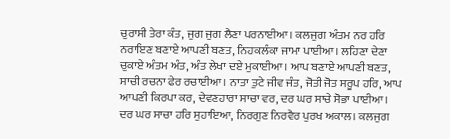ਚੁਰਾਸੀ ਤੇਰਾ ਕੰਤ, ਜੁਗ ਜੁਗ ਲੈਣਾ ਪਰਨਾਈਆ। ਕਲਜੁਗ ਅੰਤਮ ਨਰ ਹਰਿ ਨਰਾਇਣ ਬਣਾਏ ਆਪਣੀ ਬਣਤ, ਨਿਹਕਲੰਕਾ ਜਾਮਾ ਪਾਈਆ। ਲਹਿਣਾ ਦੇਣਾ ਚੁਕਾਏ ਅੰਤਮ ਅੰਤ, ਅੰਤ ਲੇਖਾ ਦਏ ਮੁਕਾਈਆ। ਆਪ ਬਣਾਏ ਆਪਣੀ ਬਣਤ, ਸਾਚੀ ਰਚਨਾ ਫੇਰ ਰਚਾਈਆ। ਨਾਤਾ ਤੁਟੇ ਜੀਵ ਜੰਤ, ਜੋਤੀ ਜੋਤ ਸਰੂਪ ਹਰਿ, ਆਪ ਆਪਣੀ ਕਿਰਪਾ ਕਰ, ਦੇਵਣਹਾਰਾ ਸਾਚਾ ਵਰ, ਦਰ ਘਰ ਸਾਚੇ ਸੋਭਾ ਪਾਈਆ। ਦਰ ਘਰ ਸਾਚਾ ਹਰਿ ਸੁਹਾਇਆ, ਨਿਰਗੁਣ ਨਿਰਵੈਰ ਪੁਰਖ ਅਕਾਲ। ਕਲਜੁਗ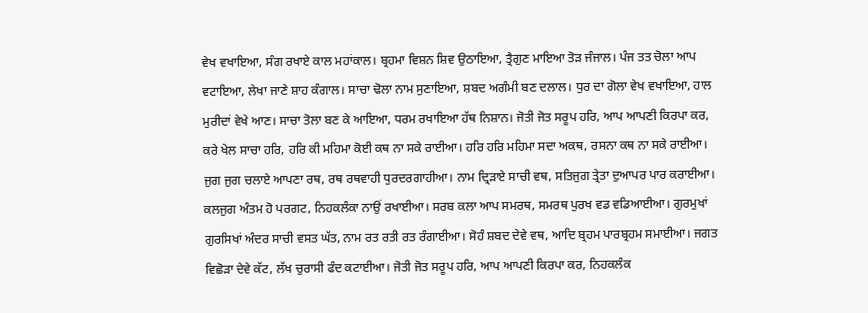ਵੇਖ ਵਖਾਇਆ, ਸੰਗ ਰਖਾਏ ਕਾਲ ਮਹਾਂਕਾਲ। ਬ੍ਰਹਮਾ ਵਿਸ਼ਨ ਸ਼ਿਵ ਉਠਾਇਆ, ਤ੍ਰੈਗੁਣ ਮਾਇਆ ਤੋੜ ਜੰਜਾਲ। ਪੰਜ ਤਤ ਚੋਲਾ ਆਪ ਵਟਾਇਆ, ਲੇਖਾ ਜਾਣੇ ਸ਼ਾਹ ਕੰਗਾਲ। ਸਾਚਾ ਢੋਲਾ ਨਾਮ ਸੁਣਾਇਆ, ਸ਼ਬਦ ਅਗੰਮੀ ਬਣ ਦਲਾਲ। ਧੁਰ ਦਾ ਗੋਲਾ ਵੇਖ ਵਖਾਇਆ, ਹਾਲ ਮੁਰੀਦਾਂ ਵੇਖੇ ਆਣ। ਸਾਚਾ ਤੋਲਾ ਬਣ ਕੇ ਆਇਆ, ਧਰਮ ਰਖਾਇਆ ਹੱਥ ਨਿਸ਼ਾਨ। ਜੋਤੀ ਜੋਤ ਸਰੂਪ ਹਰਿ, ਆਪ ਆਪਣੀ ਕਿਰਪਾ ਕਰ, ਕਰੇ ਖੇਲ ਸਾਚਾ ਹਰਿ, ਹਰਿ ਕੀ ਮਹਿਮਾ ਕੋਈ ਕਥ ਨਾ ਸਕੇ ਰਾਈਆ। ਹਰਿ ਹਰਿ ਮਹਿਮਾ ਸਦਾ ਅਕਥ, ਰਸਨਾ ਕਥ ਨਾ ਸਕੇ ਰਾਈਆ। ਜੁਗ ਜੁਗ ਚਲਾਏ ਆਪਣਾ ਰਥ, ਰਥ ਰਥਵਾਹੀ ਧੁਰਦਰਗਾਹੀਆ। ਨਾਮ ਦ੍ਰਿੜਾਏ ਸਾਚੀ ਵਥ, ਸਤਿਜੁਗ ਤ੍ਰੇਤਾ ਦੁਆਪਰ ਪਾਰ ਕਰਾਈਆ। ਕਲਜੁਗ ਅੰਤਮ ਹੋ ਪਰਗਟ, ਨਿਹਕਲੰਕਾ ਨਾਉਂ ਰਖਾਈਆ। ਸਰਬ ਕਲਾ ਆਪ ਸਮਰਥ, ਸਮਰਥ ਪੁਰਖ ਵਡ ਵਡਿਆਈਆ। ਗੁਰਮੁਖਾਂ ਗੁਰਸਿਖਾਂ ਅੰਦਰ ਸਾਚੀ ਵਸਤ ਘੱਤ, ਨਾਮ ਰਤ ਰਤੀ ਰਤ ਰੰਗਾਈਆ। ਸੋਹੰ ਸ਼ਬਦ ਦੇਵੇ ਵਥ, ਆਦਿ ਬ੍ਰਹਮ ਪਾਰਬ੍ਰਹਮ ਸਮਾਈਆ। ਜਗਤ ਵਿਛੋੜਾ ਦੇਵੇ ਕੱਟ, ਲੱਖ ਚੁਰਾਸੀ ਫੰਦ ਕਟਾਈਆ। ਜੋਤੀ ਜੋਤ ਸਰੂਪ ਹਰਿ, ਆਪ ਆਪਣੀ ਕਿਰਪਾ ਕਰ, ਨਿਹਕਲੰਕ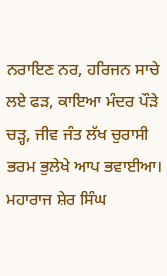ਨਰਾਇਣ ਨਰ, ਹਰਿਜਨ ਸਾਚੇ ਲਏ ਫੜ, ਕਾਇਆ ਮੰਦਰ ਪੌੜੇ ਚੜ੍ਹ, ਜੀਵ ਜੰਤ ਲੱਖ ਚੁਰਾਸੀ ਭਰਮ ਭੁਲੇਖੇ ਆਪ ਭਵਾਈਆ। ਮਹਾਰਾਜ ਸ਼ੇਰ ਸਿੰਘ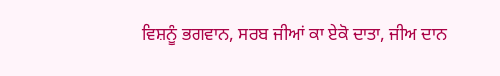ਵਿਸ਼ਨੂੰ ਭਗਵਾਨ, ਸਰਬ ਜੀਆਂ ਕਾ ਏਕੋ ਦਾਤਾ, ਜੀਅ ਦਾਨ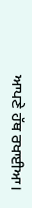ਆਪਣੇ ਹੱਥ ਰਖਾਈਆ।